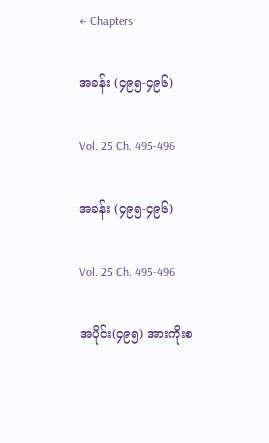← Chapters

အခန်း (၄၉၅-၄၉၆)

Vol. 25 Ch. 495-496

အခန်း (၄၉၅-၄၉၆)

Vol. 25 Ch. 495-496

အပိုင်း(၄၉၅) အားကိုးစ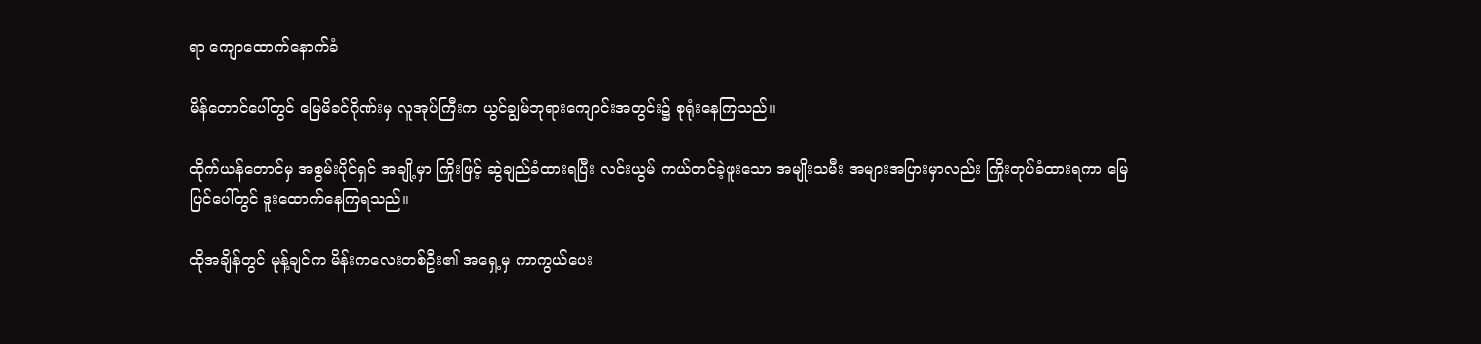ရာ ကျောထောက်နောက်ခံ

မိန်တောင်ပေါ်တွင် မြေမိခင်ဂိုဏ်းမှ လူအုပ်ကြီးက ယွင်ချွမ်ဘုရားကျောင်းအတွင်း၌ စုရုံးနေကြသည်။

ထိုက်ယန်တောင်မှ အစွမ်းပိုင်ရှင် အချို့မှာ ကြိုးဖြင့် ဆွဲချည်ခံထားရပြီး လင်းယွမ် ကယ်တင်ခဲ့ဖူးသော အမျိုးသမီး အများအပြားမှာလည်း ကြိုးတုပ်ခံထားရကာ မြေပြင်ပေါ်တွင် ဒူးထောက်နေကြရသည်။

ထိုအချိန်တွင် မုန့်ချင်က မိန်းကလေးတစ်ဦး၏ အရှေ့မှ ကာကွယ်ပေး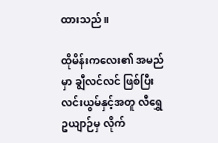ထားသည်။

ထိုမိန်းကလေး၏ အမည်မှာ ချွီလင်လင် ဖြစ်ပြီး လင်းယွမ်နှင့်အတူ လီရွှေဥယျာဉ်မှ လိုက်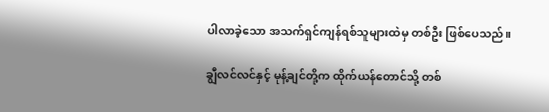ပါလာခဲ့သော အသက်ရှင်ကျန်ရစ်သူများထဲမှ တစ်ဦး ဖြစ်ပေသည်။

ချွီလင်လင်နှင့် မုန့်ချင်တို့က ထိုက်ယန်တောင်သို့ တစ်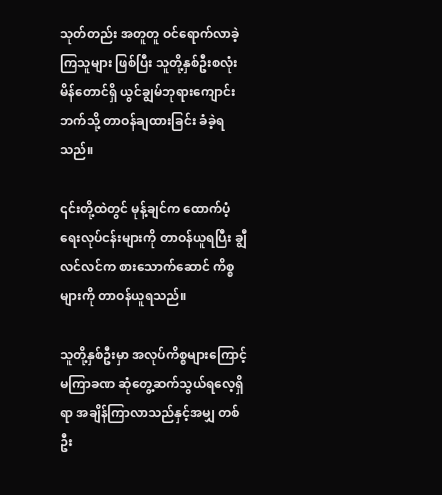သုတ်တည်း အတူတူ ဝင်ရောက်လာခဲ့ကြသူများ ဖြစ်ပြီး သူတို့နှစ်ဦးစလုံး မိန်တောင်ရှိ ယွင်ချွမ်ဘုရားကျောင်းဘက်သို့ တာဝန်ချထားခြင်း ခံခဲ့ရသည်။

၎င်းတို့ထဲတွင် မုန့်ချင်က ထောက်ပံ့ရေးလုပ်ငန်းများကို တာဝန်ယူရပြီး ချွီလင်လင်က စားသောက်ဆောင် ကိစ္စများကို တာဝန်ယူရသည်။

သူတို့နှစ်ဦးမှာ အလုပ်ကိစ္စများကြောင့် မကြာခဏ ဆုံတွေ့ဆက်သွယ်ရလေ့ရှိရာ အချိန်ကြာလာသည်နှင့်အမျှ တစ်ဦး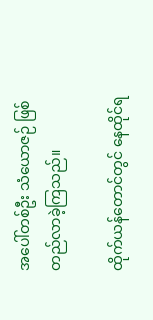အပေါ်တစ်ဦး သံယောဇဉ် ဖြစ်တည်လာခဲ့ကြသည်။

ထိုက်ယန်တောင်တွင် နေထိုင်ရ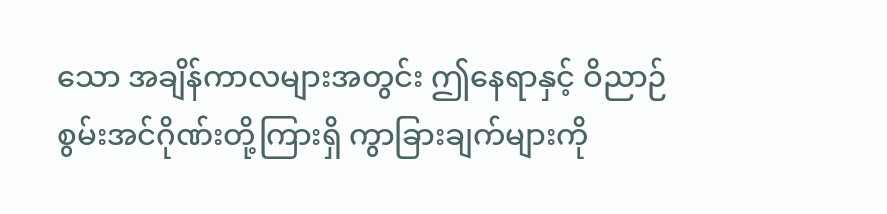သော အချိန်ကာလများအတွင်း ဤနေရာနှင့် ဝိညာဉ်စွမ်းအင်ဂိုဏ်းတို့ကြားရှိ ကွာခြားချက်များကို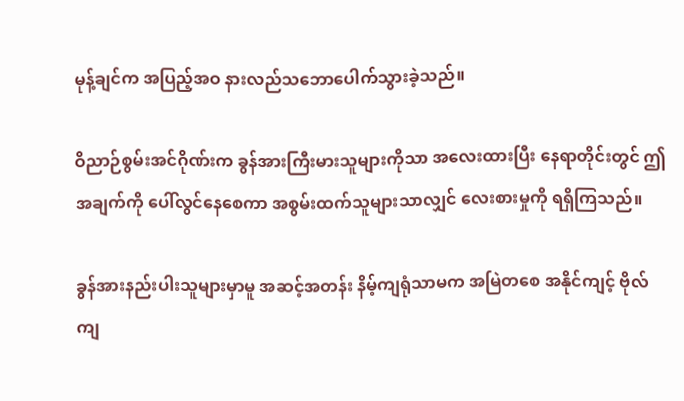မုန့်ချင်က အပြည့်အဝ နားလည်သဘောပေါက်သွားခဲ့သည်။

ဝိညာဉ်စွမ်းအင်ဂိုဏ်းက ခွန်အားကြီးမားသူများကိုသာ အလေးထားပြီး နေရာတိုင်းတွင် ဤအချက်ကို ပေါ်လွင်နေစေကာ အစွမ်းထက်သူများသာလျှင် လေးစားမှုကို ရရှိကြသည်။

ခွန်အားနည်းပါးသူများမှာမူ အဆင့်အတန်း နိမ့်ကျရုံသာမက အမြဲတစေ အနိုင်ကျင့် ဗိုလ်ကျ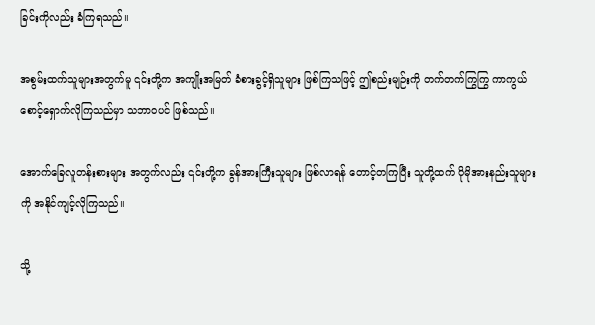ခြင်းကိုလည်း ခံကြရသည်။

အစွမ်းထက်သူများအတွက်မူ ၎င်းတို့က အကျိုးအမြတ် ခံစားခွင့်ရှိသူများ ဖြစ်ကြသဖြင့် ဤစည်းမျဉ်းကို တက်တက်ကြွကြွ ကာကွယ်စောင့်ရှောက်လိုကြသည်မှာ သဘာဝပင် ဖြစ်သည်။

အောက်ခြေလူတန်းစားများ အတွက်လည်း ၎င်းတို့က ခွန်အားကြီးသူများ ဖြစ်လာရန် တောင့်တကြပြီး သူတို့ထက် ပိုမိုအားနည်းသူများကို အနိုင်ကျင့်လိုကြသည်။

သို့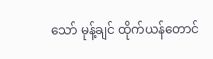သော် မုန့်ချင် ထိုက်ယန်တောင်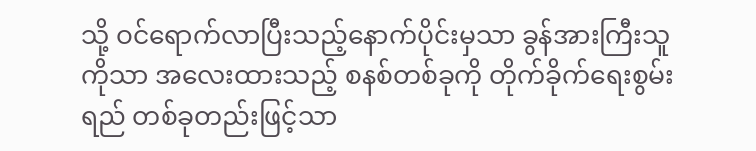သို့ ဝင်ရောက်လာပြီးသည့်နောက်ပိုင်းမှသာ ခွန်အားကြီးသူကိုသာ အလေးထားသည့် စနစ်တစ်ခုကို တိုက်ခိုက်ရေးစွမ်းရည် တစ်ခုတည်းဖြင့်သာ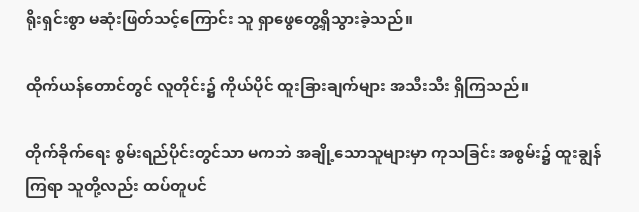ရိုးရှင်းစွာ မဆုံးဖြတ်သင့်ကြောင်း သူ ရှာဖွေတွေ့ရှိသွားခဲ့သည်။

ထိုက်ယန်တောင်တွင် လူတိုင်း၌ ကိုယ်ပိုင် ထူးခြားချက်များ အသီးသီး ရှိကြသည်။

တိုက်ခိုက်ရေး စွမ်းရည်ပိုင်းတွင်သာ မကဘဲ အချို့သောသူများမှာ ကုသခြင်း အစွမ်း၌ ထူးချွန်ကြရာ သူတို့လည်း ထပ်တူပင်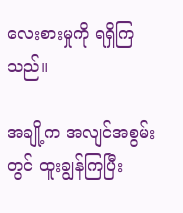လေးစားမှုကို ရရှိကြသည်။

အချို့က အလျင်အစွမ်းတွင် ထူးချွန်ကြပြီး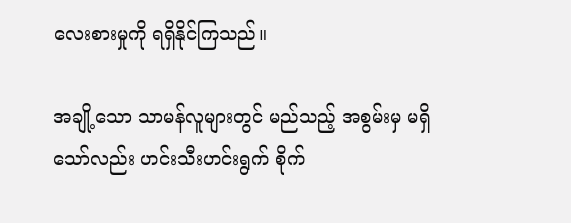လေးစားမှုကို ရရှိနိုင်ကြသည်။

အချို့သော သာမန်လူများတွင် မည်သည့် အစွမ်းမှ မရှိသော်လည်း ဟင်းသီးဟင်းရွက် စိုက်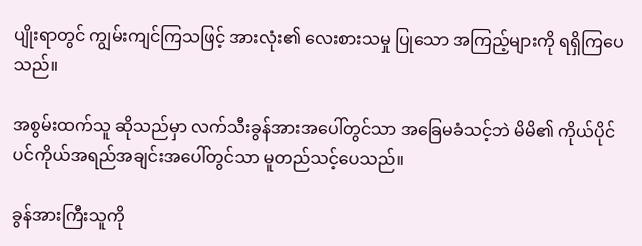ပျိုးရာတွင် ကျွမ်းကျင်ကြသဖြင့် အားလုံး၏ လေးစားသမှု ပြုသော အကြည့်များကို ရရှိကြပေသည်။

အစွမ်းထက်သူ ဆိုသည်မှာ လက်သီးခွန်အားအပေါ်တွင်သာ အခြေမခံသင့်ဘဲ မိမိ၏ ကိုယ်ပိုင် ပင်ကိုယ်အရည်အချင်းအပေါ်တွင်သာ မူတည်သင့်ပေသည်။

ခွန်အားကြီးသူကို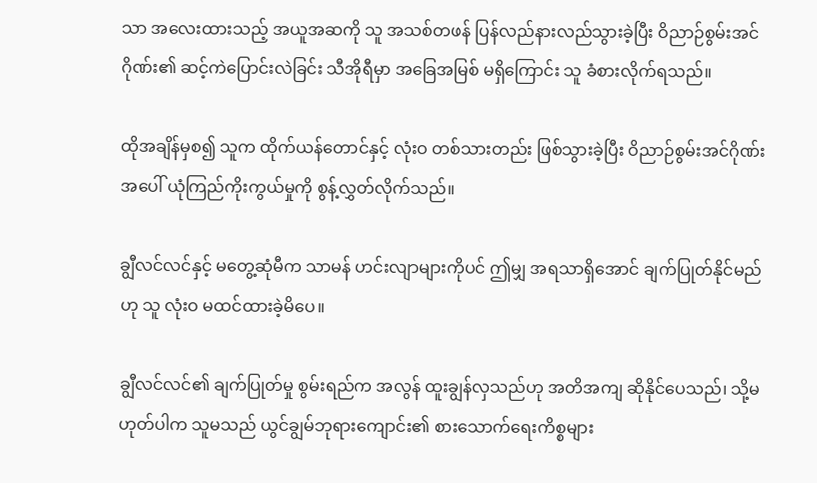သာ အလေးထားသည့် အယူအဆကို သူ အသစ်တဖန် ပြန်လည်နားလည်သွားခဲ့ပြီး ဝိညာဉ်စွမ်းအင်ဂိုဏ်း၏ ဆင့်ကဲပြောင်းလဲခြင်း သီအိုရီမှာ အခြေအမြစ် မရှိကြောင်း သူ ခံစားလိုက်ရသည်။

ထိုအချိန်မှစ၍ သူက ထိုက်ယန်တောင်နှင့် လုံးဝ တစ်သားတည်း ဖြစ်သွားခဲ့ပြီး ဝိညာဉ်စွမ်းအင်ဂိုဏ်းအပေါ် ယုံကြည်ကိုးကွယ်မှုကို စွန့်လွှတ်လိုက်သည်။

ချွီလင်လင်နှင့် မတွေ့ဆုံမီက သာမန် ဟင်းလျာများကိုပင် ဤမျှ အရသာရှိအောင် ချက်ပြုတ်နိုင်မည်ဟု သူ လုံးဝ မထင်ထားခဲ့မိပေ။

ချွီလင်လင်၏ ချက်ပြုတ်မှု စွမ်းရည်က အလွန် ထူးချွန်လှသည်ဟု အတိအကျ ဆိုနိုင်ပေသည်၊ သို့မဟုတ်ပါက သူမသည် ယွင်ချွမ်ဘုရားကျောင်း၏ စားသောက်ရေးကိစ္စများ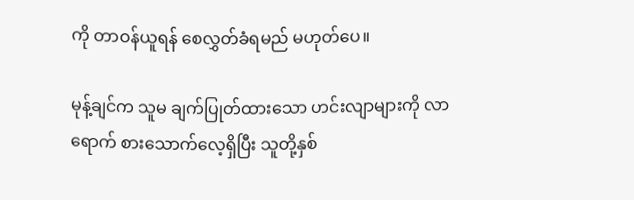ကို တာဝန်ယူရန် စေလွှတ်ခံရမည် မဟုတ်ပေ။

မုန့်ချင်က သူမ ချက်ပြုတ်ထားသော ဟင်းလျာများကို လာရောက် စားသောက်လေ့ရှိပြီး သူတို့နှစ်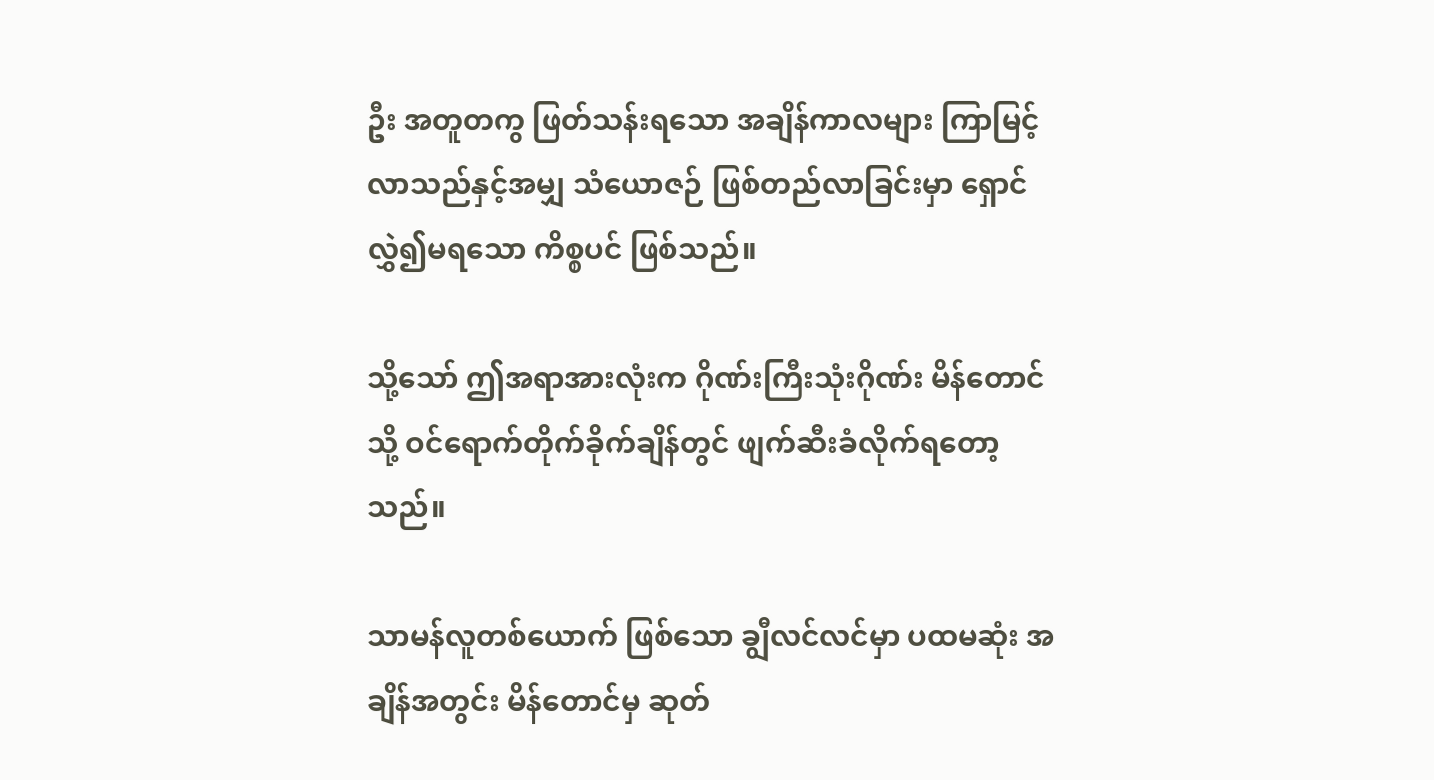ဦး အတူတကွ ဖြတ်သန်းရသော အချိန်ကာလများ ကြာမြင့်လာသည်နှင့်အမျှ သံယောဇဉ် ဖြစ်တည်လာခြင်းမှာ ရှောင်လွှဲ၍မရသော ကိစ္စပင် ဖြစ်သည်။

သို့သော် ဤအရာအားလုံးက ဂိုဏ်းကြီးသုံးဂိုဏ်း မိန်တောင်သို့ ဝင်ရောက်တိုက်ခိုက်ချိန်တွင် ဖျက်ဆီးခံလိုက်ရတော့သည်။

သာမန်လူတစ်ယောက် ဖြစ်သော ချွီလင်လင်မှာ ပထမဆုံး အချိန်အတွင်း မိန်တောင်မှ ဆုတ်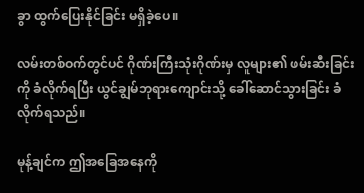ခွာ ထွက်ပြေးနိုင်ခြင်း မရှိခဲ့ပေ။

လမ်းတစ်ဝက်တွင်ပင် ဂိုဏ်းကြီးသုံးဂိုဏ်းမှ လူများ၏ ဖမ်းဆီးခြင်းကို ခံလိုက်ရပြီး ယွင်ချွမ်ဘုရားကျောင်းသို့ ခေါ်ဆောင်သွားခြင်း ခံလိုက်ရသည်။

မုန့်ချင်က ဤအခြေအနေကို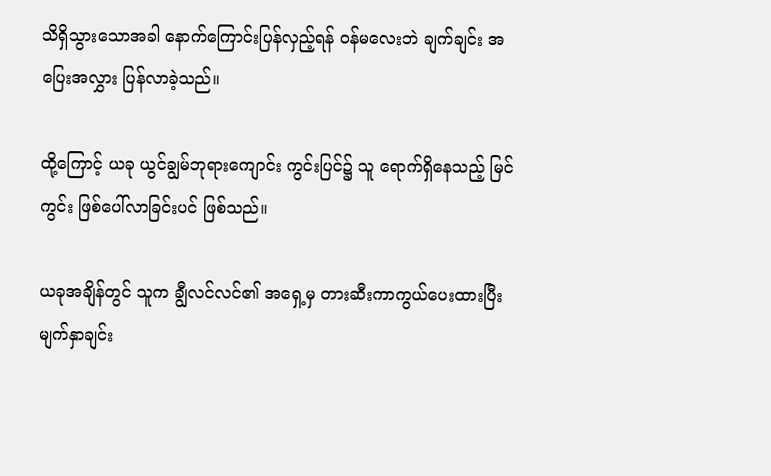သိရှိသွားသောအခါ နောက်ကြောင်းပြန်လှည့်ရန် ဝန်မလေးဘဲ ချက်ချင်း အပြေးအလွှား ပြန်လာခဲ့သည်။

ထို့ကြောင့် ယခု ယွင်ချွမ်ဘုရားကျောင်း ကွင်းပြင်၌ သူ ရောက်ရှိနေသည့် မြင်ကွင်း ဖြစ်ပေါ်လာခြင်းပင် ဖြစ်သည်။

ယခုအချိန်တွင် သူက ချွီလင်လင်၏ အရှေ့မှ တားဆီးကာကွယ်ပေးထားပြီး မျက်နှာချင်း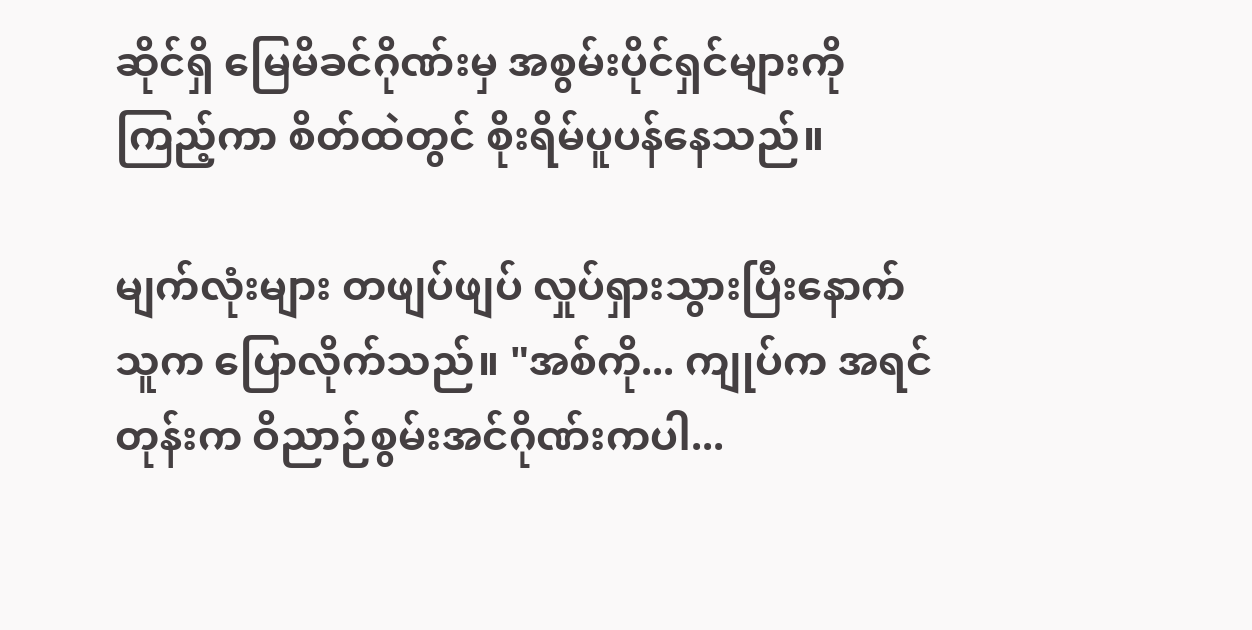ဆိုင်ရှိ မြေမိခင်ဂိုဏ်းမှ အစွမ်းပိုင်ရှင်များကို ကြည့်ကာ စိတ်ထဲတွင် စိုးရိမ်ပူပန်နေသည်။

မျက်လုံးများ တဖျပ်ဖျပ် လှုပ်ရှားသွားပြီးနောက် သူက ပြောလိုက်သည်။ "အစ်ကို... ကျုပ်က အရင်တုန်းက ဝိညာဉ်စွမ်းအင်ဂိုဏ်းကပါ...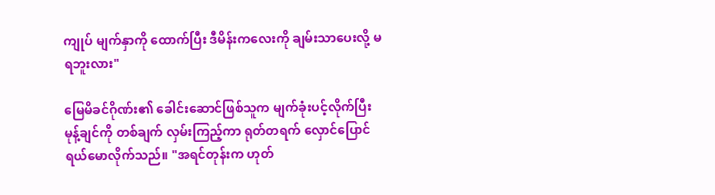ကျုပ် မျက်နှာကို ထောက်ပြီး ဒီမိန်းကလေးကို ချမ်းသာပေးလို့ မရဘူးလား"

မြေမိခင်ဂိုဏ်း၏ ခေါင်းဆောင်ဖြစ်သူက မျက်ခုံးပင့်လိုက်ပြီး မုန့်ချင်ကို တစ်ချက် လှမ်းကြည့်ကာ ရုတ်တရက် လှောင်ပြောင် ရယ်မောလိုက်သည်။ "အရင်တုန်းက ဟုတ်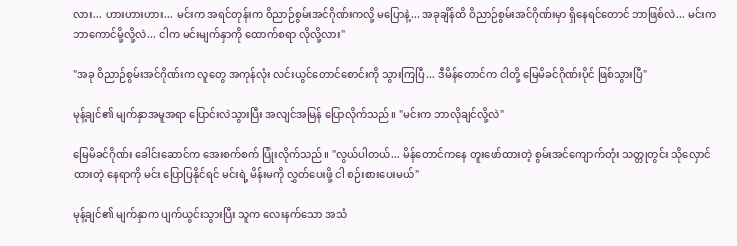လား... ဟားဟားဟား... မင်းက အရင်တုန်းက ဝိညာဉ်စွမ်းအင်ဂိုဏ်းကလို့ မပြောနဲ့... အခုချိန်ထိ ဝိညာဉ်စွမ်းအင်ဂိုဏ်းမှာ ရှိနေရင်တောင် ဘာဖြစ်လဲ... မင်းက ဘာကောင်မို့လို့လဲ... ငါက မင်းမျက်နှာကို ထောက်စရာ လိုလို့လား"

"အခု ဝိညာဉ်စွမ်းအင်ဂိုဏ်းက လူတွေ အကုန်လုံး လင်းယွင်တောင်စောင်းကို သွားကြပြီ... ဒီမိန်တောင်က ငါတို့ မြေမိခင်ဂိုဏ်းပိုင် ဖြစ်သွားပြီ"

မုန့်ချင်၏ မျက်နှာအမူအရာ ပြောင်းလဲသွားပြီး အလျင်အမြန် ပြောလိုက်သည်။ "မင်းက ဘာလိုချင်လို့လဲ"

မြေမိခင်ဂိုဏ်း ခေါင်းဆောင်က အေးစက်စက် ပြုံးလိုက်သည်။ "လွယ်ပါတယ်... မိန်တောင်ကနေ တူးဖော်ထားတဲ့ စွမ်းအင်ကျောက်တုံး သတ္တုတွင်း သိုလှောင်ထားတဲ့ နေရာကို မင်း ပြောပြနိုင်ရင် မင်းရဲ့ မိန်းမကို လွှတ်ပေးဖို့ ငါ စဉ်းစားပေးမယ်"

မုန့်ချင်၏ မျက်နှာက ပျက်ယွင်းသွားပြီး သူက လေးနက်သော အသံ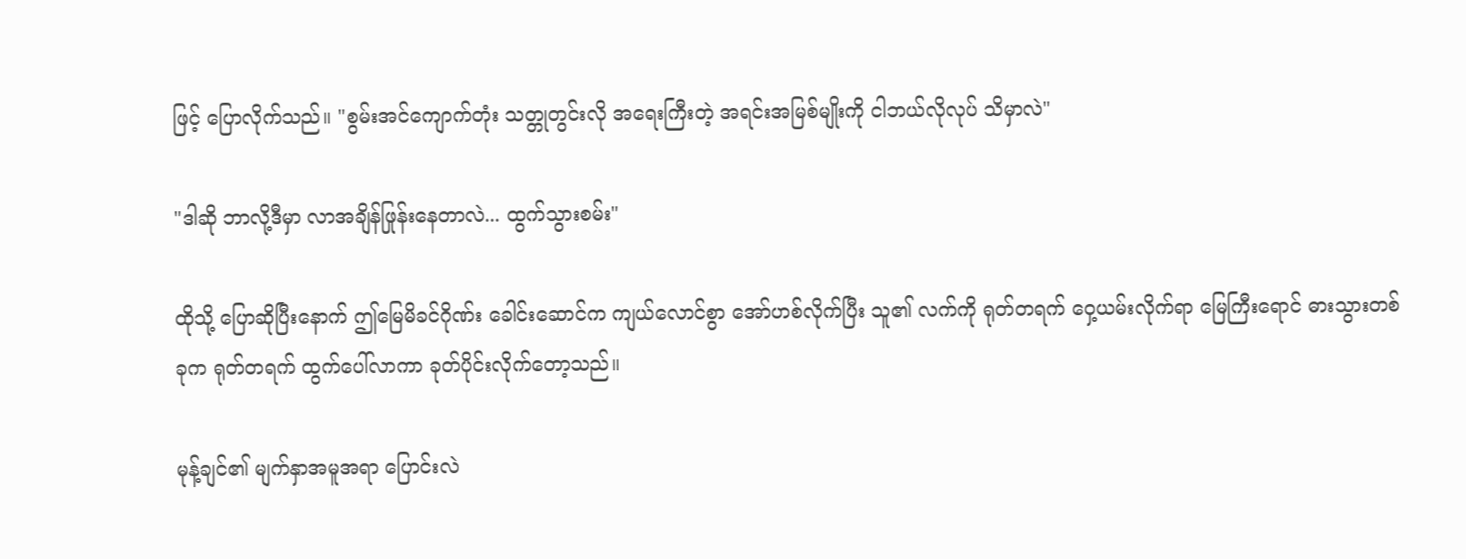ဖြင့် ပြောလိုက်သည်။ "စွမ်းအင်ကျောက်တုံး သတ္တုတွင်းလို အရေးကြီးတဲ့ အရင်းအမြစ်မျိုးကို ငါဘယ်လိုလုပ် သိမှာလဲ"

"ဒါဆို ဘာလို့ဒီမှာ လာအချိန်ဖြုန်းနေတာလဲ... ထွက်သွားစမ်း"

ထိုသို့ ပြောဆိုပြီးနောက် ဤမြေမိခင်ဂိုဏ်း ခေါင်းဆောင်က ကျယ်လောင်စွာ အော်ဟစ်လိုက်ပြီး သူ၏ လက်ကို ရုတ်တရက် ဝှေ့ယမ်းလိုက်ရာ မြေကြီးရောင် ဓားသွားတစ်ခုက ရုတ်တရက် ထွက်ပေါ်လာကာ ခုတ်ပိုင်းလိုက်တော့သည်။

မုန့်ချင်၏ မျက်နှာအမူအရာ ပြောင်းလဲ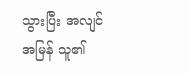သွားပြီး အလျင်အမြန် သူ၏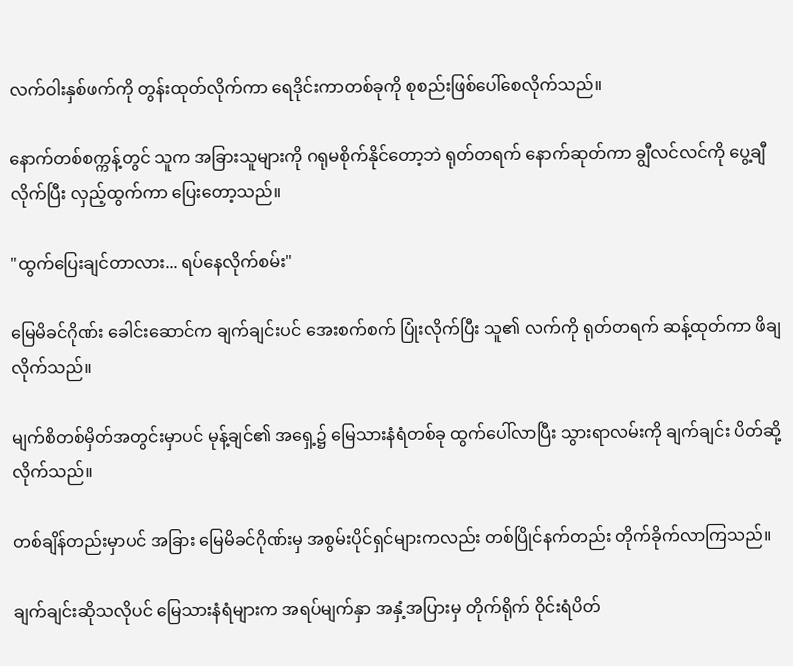လက်ဝါးနှစ်ဖက်ကို တွန်းထုတ်လိုက်ကာ ရေဒိုင်းကာတစ်ခုကို စုစည်းဖြစ်ပေါ်စေလိုက်သည်။

နောက်တစ်စက္ကန့်တွင် သူက အခြားသူများကို ဂရုမစိုက်နိုင်တော့ဘဲ ရုတ်တရက် နောက်ဆုတ်ကာ ချွီလင်လင်ကို ပွေ့ချီလိုက်ပြီး လှည့်ထွက်ကာ ပြေးတော့သည်။

"ထွက်ပြေးချင်တာလား... ရပ်နေလိုက်စမ်း"

မြေမိခင်ဂိုဏ်း ခေါင်းဆောင်က ချက်ချင်းပင် အေးစက်စက် ပြုံးလိုက်ပြီး သူ၏ လက်ကို ရုတ်တရက် ဆန့်ထုတ်ကာ ဖိချလိုက်သည်။

မျက်စိတစ်မှိတ်အတွင်းမှာပင် မုန့်ချင်၏ အရှေ့၌ မြေသားနံရံတစ်ခု ထွက်ပေါ်လာပြီး သွားရာလမ်းကို ချက်ချင်း ပိတ်ဆို့လိုက်သည်။

တစ်ချိန်တည်းမှာပင် အခြား မြေမိခင်ဂိုဏ်းမှ အစွမ်းပိုင်ရှင်များကလည်း တစ်ပြိုင်နက်တည်း တိုက်ခိုက်လာကြသည်။

ချက်ချင်းဆိုသလိုပင် မြေသားနံရံများက အရပ်မျက်နှာ အနှံ့အပြားမှ တိုက်ရိုက် ဝိုင်းရံပိတ်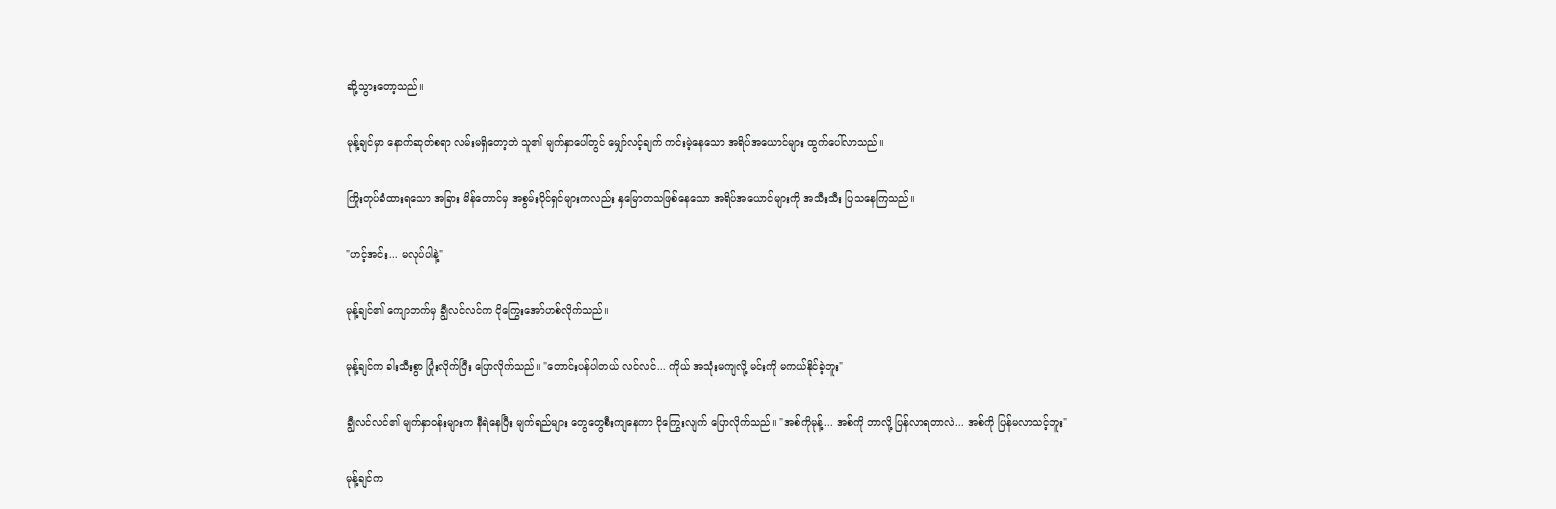ဆို့သွားတော့သည်။

မုန့်ချင်မှာ နောက်ဆုတ်စရာ လမ်းမရှိတော့ဘဲ သူ၏ မျက်နှာပေါ်တွင် မျှော်လင့်ချက် ကင်းမဲ့နေသော အရိပ်အယောင်များ ထွက်ပေါ်လာသည်။

ကြိုးတုပ်ခံထားရသော အခြား မိန်တောင်မှ အစွမ်းပိုင်ရှင်များကလည်း နှမြောတသဖြစ်နေသော အရိပ်အယောင်များကို အသီးသီး ပြသနေကြသည်။

"ဟင့်အင်း... မလုပ်ပါနဲ့"

မုန့်ချင်၏ ကျောဘက်မှ ချွီလင်လင်က ငိုကြွေးအော်ဟစ်လိုက်သည်။

မုန့်ချင်က ခါးသီးစွာ ပြုံးလိုက်ပြီး ပြောလိုက်သည်။ "တောင်းပန်ပါတယ် လင်လင်... ကိုယ် အသုံးမကျလို့ မင်းကို မကယ်နိုင်ခဲ့ဘူး"

ချွီလင်လင်၏ မျက်နှာဝန်းများက နီရဲနေပြီး မျက်ရည်များ တွေတွေစီးကျနေကာ ငိုကြွေးလျက် ပြောလိုက်သည်။ "အစ်ကိုမုန့်... အစ်ကို ဘာလို့ ပြန်လာရတာလဲ... အစ်ကို ပြန်မလာသင့်ဘူး"

မုန့်ချင်က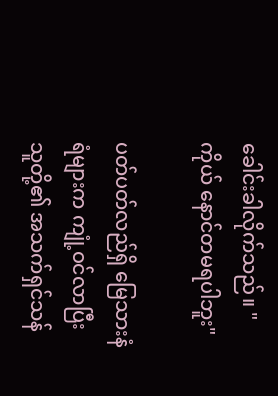ခေါင်းခါလိုက်သည်။ "ကိုယ် နောင်တမရပါဘူး"

ပတ်ပတ်လည်ရှိ မြေသားနံရံများက ကျုံ့ဝင်လာပြီး သူတို့၏ အသက်ရှင်သန်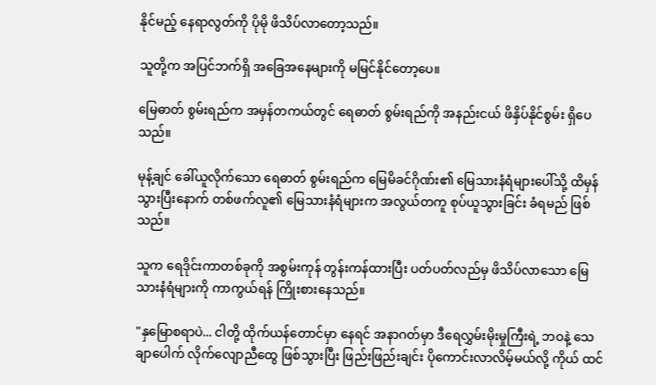နိုင်မည့် နေရာလွတ်ကို ပိုမို ဖိသိပ်လာတော့သည်။

သူတို့က အပြင်ဘက်ရှိ အခြေအနေများကို မမြင်နိုင်တော့ပေ။

မြေဓာတ် စွမ်းရည်က အမှန်တကယ်တွင် ရေဓာတ် စွမ်းရည်ကို အနည်းငယ် ဖိနှိပ်နိုင်စွမ်း ရှိပေသည်။

မုန့်ချင် ခေါ်ယူလိုက်သော ရေဓာတ် စွမ်းရည်က မြေမိခင်ဂိုဏ်း၏ မြေသားနံရံများပေါ်သို့ ထိမှန်သွားပြီးနောက် တစ်ဖက်လူ၏ မြေသားနံရံများက အလွယ်တကူ စုပ်ယူသွားခြင်း ခံရမည် ဖြစ်သည်။

သူက ရေဒိုင်းကာတစ်ခုကို အစွမ်းကုန် တွန်းကန်ထားပြီး ပတ်ပတ်လည်မှ ဖိသိပ်လာသော မြေသားနံရံများကို ကာကွယ်ရန် ကြိုးစားနေသည်။

"နှမြောစရာပဲ... ငါတို့ ထိုက်ယန်တောင်မှာ နေရင် အနာဂတ်မှာ ဒီရေလွှမ်းမိုးမှုကြီးရဲ့ ဘဝနဲ့ သေချာပေါက် လိုက်လျောညီထွေ ဖြစ်သွားပြီး ဖြည်းဖြည်းချင်း ပိုကောင်းလာလိမ့်မယ်လို့ ကိုယ် ထင်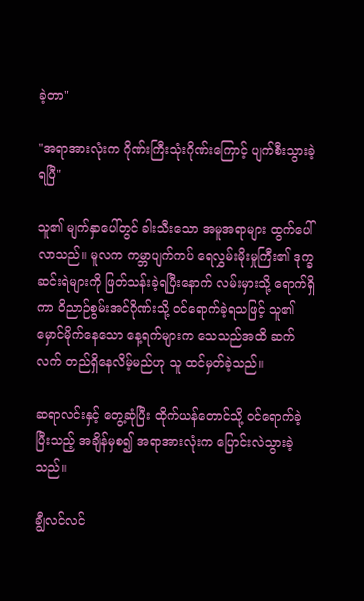ခဲ့တာ"

"အရာအားလုံးက ဂိုဏ်းကြီးသုံးဂိုဏ်းကြောင့် ပျက်စီးသွားခဲ့ရပြီ"

သူ၏ မျက်နှာပေါ်တွင် ခါးသီးသော အမူအရာများ ထွက်ပေါ်လာသည်။ မူလက ကမ္ဘာပျက်ကပ် ရေလွှမ်းမိုးမှုကြီး၏ ဒုက္ခဆင်းရဲများကို ဖြတ်သန်းခဲ့ရပြီးနောက် လမ်းမှားသို့ ရောက်ရှိကာ ဝိညာဉ်စွမ်းအင်ဂိုဏ်းသို့ ဝင်ရောက်ခဲ့ရသဖြင့် သူ၏ မှောင်မိုက်နေသော နေ့ရက်များက သေသည်အထိ ဆက်လက် တည်ရှိနေလိမ့်မည်ဟု သူ ထင်မှတ်ခဲ့သည်။

ဆရာလင်းနှင့် တွေ့ဆုံပြီး ထိုက်ယန်တောင်သို့ ဝင်ရောက်ခဲ့ပြီးသည့် အချိန်မှစ၍ အရာအားလုံးက ပြောင်းလဲသွားခဲ့သည်။

ချွီလင်လင်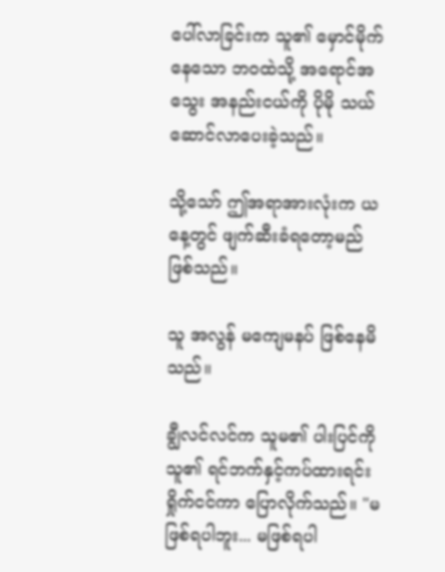ပေါ်လာခြင်းက သူ၏ မှောင်မိုက်နေသော ဘဝထဲသို့ အရောင်အသွေး အနည်းငယ်ကို ပိုမို သယ်ဆောင်လာပေးခဲ့သည်။

သို့သော် ဤအရာအားလုံးက ယနေ့တွင် ဖျက်ဆီးခံရတော့မည် ဖြစ်သည်။

သူ အလွန် မကျေမနပ် ဖြစ်နေမိသည်။

ချွီလင်လင်က သူမ၏ ပါးပြင်ကို သူ၏ ရင်ဘက်နှင့်ကပ်ထားရင်း ရှိုက်ငင်ကာ ပြောလိုက်သည်။ "မဖြစ်ရပါဘူး... မဖြစ်ရပါ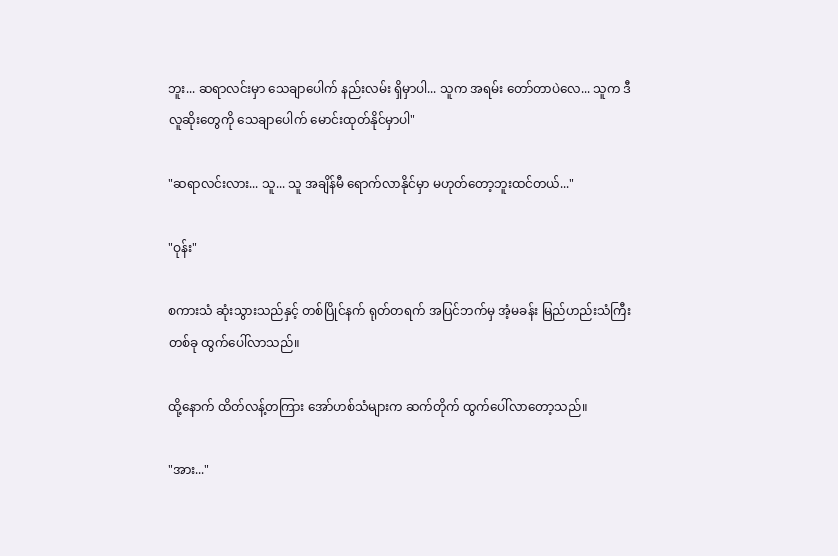ဘူး... ဆရာလင်းမှာ သေချာပေါက် နည်းလမ်း ရှိမှာပါ... သူက အရမ်း တော်တာပဲလေ... သူက ဒီလူဆိုးတွေကို သေချာပေါက် မောင်းထုတ်နိုင်မှာပါ"

"ဆရာလင်းလား... သူ... သူ အချိန်မီ ရောက်လာနိုင်မှာ မဟုတ်တော့ဘူးထင်တယ်..."

"ဝုန်း"

စကားသံ ဆုံးသွားသည်နှင့် တစ်ပြိုင်နက် ရုတ်တရက် အပြင်ဘက်မှ အံ့မခန်း မြည်ဟည်းသံကြီးတစ်ခု ထွက်ပေါ်လာသည်။

ထို့နောက် ထိတ်လန့်တကြား အော်ဟစ်သံများက ဆက်တိုက် ထွက်ပေါ်လာတော့သည်။

"အား..."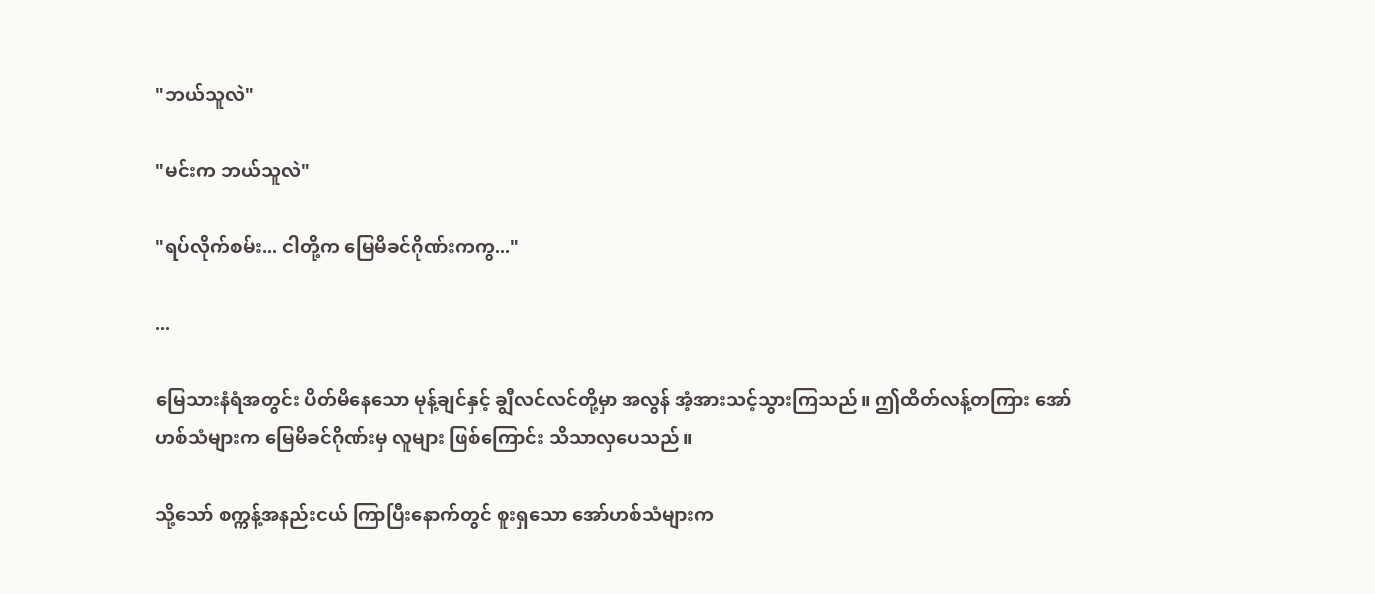"ဘယ်သူလဲ"

"မင်းက ဘယ်သူလဲ"

"ရပ်လိုက်စမ်း... ငါတို့က မြေမိခင်ဂိုဏ်းကကွ..."

...

မြေသားနံရံအတွင်း ပိတ်မိနေသော မုန့်ချင်နှင့် ချွီလင်လင်တို့မှာ အလွန် အံ့အားသင့်သွားကြသည်။ ဤထိတ်လန့်တကြား အော်ဟစ်သံများက မြေမိခင်ဂိုဏ်းမှ လူများ ဖြစ်ကြောင်း သိသာလှပေသည်။

သို့သော် စက္ကန့်အနည်းငယ် ကြာပြီးနောက်တွင် စူးရှသော အော်ဟစ်သံများက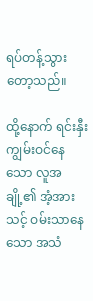ရပ်တန့်သွားတော့သည်။

ထို့နောက် ရင်းနှီးကျွမ်းဝင်နေသော လူအချို့၏ အံ့အားသင့် ဝမ်းသာနေသော အသံ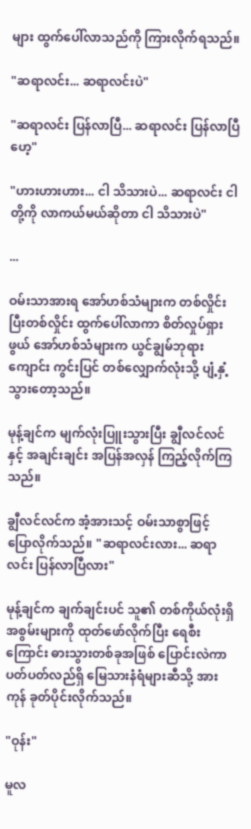များ ထွက်ပေါ်လာသည်ကို ကြားလိုက်ရသည်။

"ဆရာလင်း... ဆရာလင်းပဲ"

"ဆရာလင်း ပြန်လာပြီ... ဆရာလင်း ပြန်လာပြီဟေ့"

"ဟားဟားဟား... ငါ သိသားပဲ... ဆရာလင်း ငါတို့ကို လာကယ်မယ်ဆိုတာ ငါ သိသားပဲ"

...

ဝမ်းသာအားရ အော်ဟစ်သံများက တစ်လှိုင်းပြီးတစ်လှိုင်း ထွက်ပေါ်လာကာ စိတ်လှုပ်ရှားဖွယ် အော်ဟစ်သံများက ယွင်ချွမ်ဘုရားကျောင်း ကွင်းပြင် တစ်လျှောက်လုံးသို့ ပျံ့နှံ့သွားတော့သည်။

မုန့်ချင်က မျက်လုံးပြူးသွားပြီး ချွီလင်လင်နှင့် အချင်းချင်း အပြန်အလှန် ကြည့်လိုက်ကြသည်။

ချွီလင်လင်က အံ့အားသင့် ဝမ်းသာစွာဖြင့် ပြောလိုက်သည်။ "ဆရာလင်းလား... ဆရာလင်း ပြန်လာပြီလား"

မုန့်ချင်က ချက်ချင်းပင် သူ၏ တစ်ကိုယ်လုံးရှိ အစွမ်းများကို ထုတ်ဖော်လိုက်ပြီး ရေစီးကြောင်း ဓားသွားတစ်ခုအဖြစ် ပြောင်းလဲကာ ပတ်ပတ်လည်ရှိ မြေသားနံရံများဆီသို့ အားကုန် ခုတ်ပိုင်းလိုက်သည်။

"ဝုန်း"

မူလ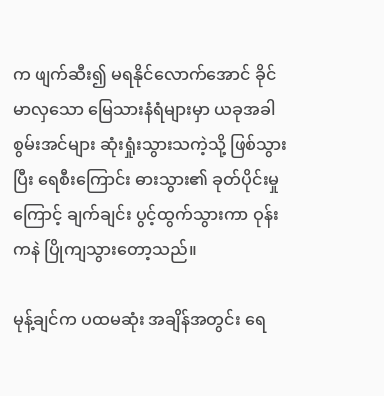က ဖျက်ဆီး၍ မရနိုင်လောက်အောင် ခိုင်မာလှသော မြေသားနံရံများမှာ ယခုအခါ စွမ်းအင်များ ဆုံးရှုံးသွားသကဲ့သို့ ဖြစ်သွားပြီး ရေစီးကြောင်း ဓားသွား၏ ခုတ်ပိုင်းမှုကြောင့် ချက်ချင်း ပွင့်ထွက်သွားကာ ဝုန်းကနဲ ပြိုကျသွားတော့သည်။

မုန့်ချင်က ပထမဆုံး အချိန်အတွင်း ရေ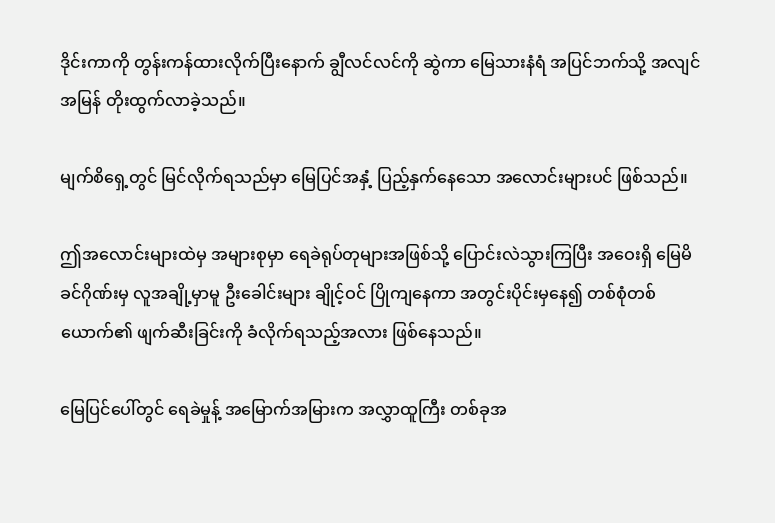ဒိုင်းကာကို တွန်းကန်ထားလိုက်ပြီးနောက် ချွီလင်လင်ကို ဆွဲကာ မြေသားနံရံ အပြင်ဘက်သို့ အလျင်အမြန် တိုးထွက်လာခဲ့သည်။

မျက်စိရှေ့တွင် မြင်လိုက်ရသည်မှာ မြေပြင်အနှံ့ ပြည့်နှက်နေသော အလောင်းများပင် ဖြစ်သည်။

ဤအလောင်းများထဲမှ အများစုမှာ ရေခဲရုပ်တုများအဖြစ်သို့ ပြောင်းလဲသွားကြပြီး အဝေးရှိ မြေမိခင်ဂိုဏ်းမှ လူအချို့မှာမူ ဦးခေါင်းများ ချိုင့်ဝင် ပြိုကျနေကာ အတွင်းပိုင်းမှနေ၍ တစ်စုံတစ်ယောက်၏ ဖျက်ဆီးခြင်းကို ခံလိုက်ရသည့်အလား ဖြစ်နေသည်။

မြေပြင်ပေါ်တွင် ရေခဲမှုန့် အမြောက်အမြားက အလွှာထူကြီး တစ်ခုအ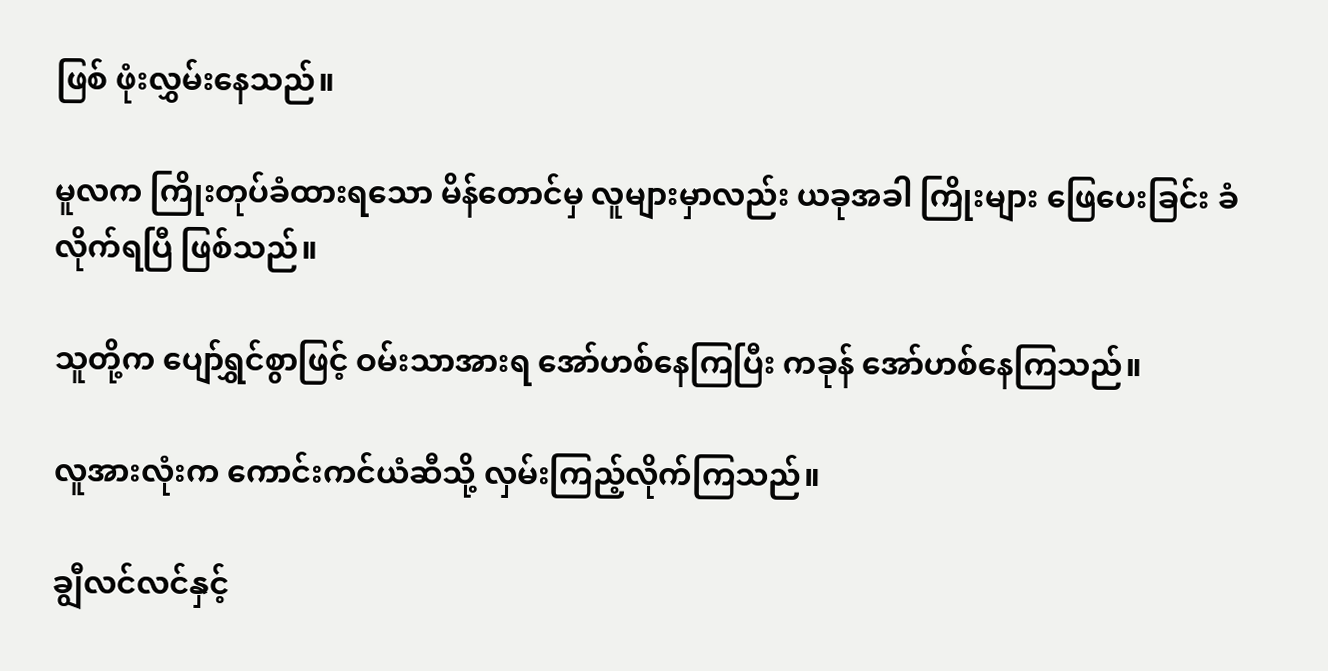ဖြစ် ဖုံးလွှမ်းနေသည်။

မူလက ကြိုးတုပ်ခံထားရသော မိန်တောင်မှ လူများမှာလည်း ယခုအခါ ကြိုးများ ဖြေပေးခြင်း ခံလိုက်ရပြီ ဖြစ်သည်။

သူတို့က ပျော်ရွှင်စွာဖြင့် ဝမ်းသာအားရ အော်ဟစ်နေကြပြီး ကခုန် အော်ဟစ်နေကြသည်။

လူအားလုံးက ကောင်းကင်ယံဆီသို့ လှမ်းကြည့်လိုက်ကြသည်။

ချွီလင်လင်နှင့်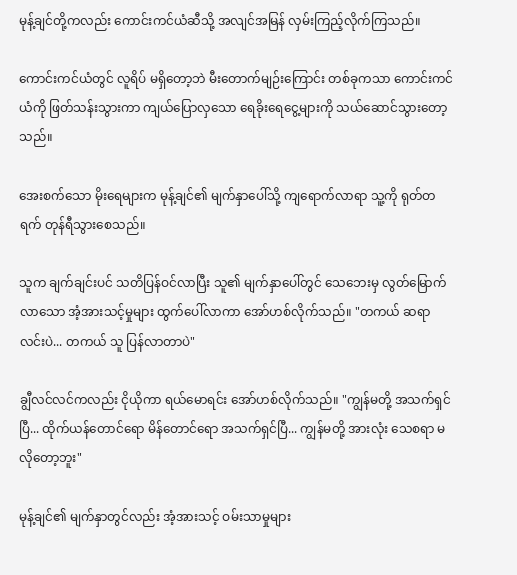မုန့်ချင်တို့ကလည်း ကောင်းကင်ယံဆီသို့ အလျင်အမြန် လှမ်းကြည့်လိုက်ကြသည်။

ကောင်းကင်ယံတွင် လူရိပ် မရှိတော့ဘဲ မီးတောက်မျဉ်းကြောင်း တစ်ခုကသာ ကောင်းကင်ယံကို ဖြတ်သန်းသွားကာ ကျယ်ပြောလှသော ရေခိုးရေငွေ့များကို သယ်ဆောင်သွားတော့သည်။

အေးစက်သော မိုးရေများက မုန့်ချင်၏ မျက်နှာပေါ်သို့ ကျရောက်လာရာ သူ့ကို ရုတ်တရက် တုန်ရီသွားစေသည်။

သူက ချက်ချင်းပင် သတိပြန်ဝင်လာပြီး သူ၏ မျက်နှာပေါ်တွင် သေဘေးမှ လွတ်မြောက်လာသော အံ့အားသင့်မှုများ ထွက်ပေါ်လာကာ အော်ဟစ်လိုက်သည်။ "တကယ် ဆရာလင်းပဲ... တကယ် သူ ပြန်လာတာပဲ"

ချွီလင်လင်ကလည်း ငိုယိုကာ ရယ်မောရင်း အော်ဟစ်လိုက်သည်။ "ကျွန်မတို့ အသက်ရှင်ပြီ... ထိုက်ယန်တောင်ရော မိန်တောင်ရော အသက်ရှင်ပြီ... ကျွန်မတို့ အားလုံး သေစရာ မလိုတော့ဘူး"

မုန့်ချင်၏ မျက်နှာတွင်လည်း အံ့အားသင့် ဝမ်းသာမှုများ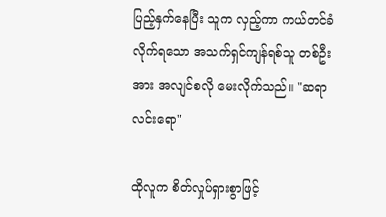ပြည့်နှက်နေပြီး သူက လှည့်ကာ ကယ်တင်ခံလိုက်ရသော အသက်ရှင်ကျန်ရစ်သူ တစ်ဦးအား အလျင်စလို မေးလိုက်သည်။ "ဆရာလင်းရော"

ထိုလူက စိတ်လှုပ်ရှားစွာဖြင့်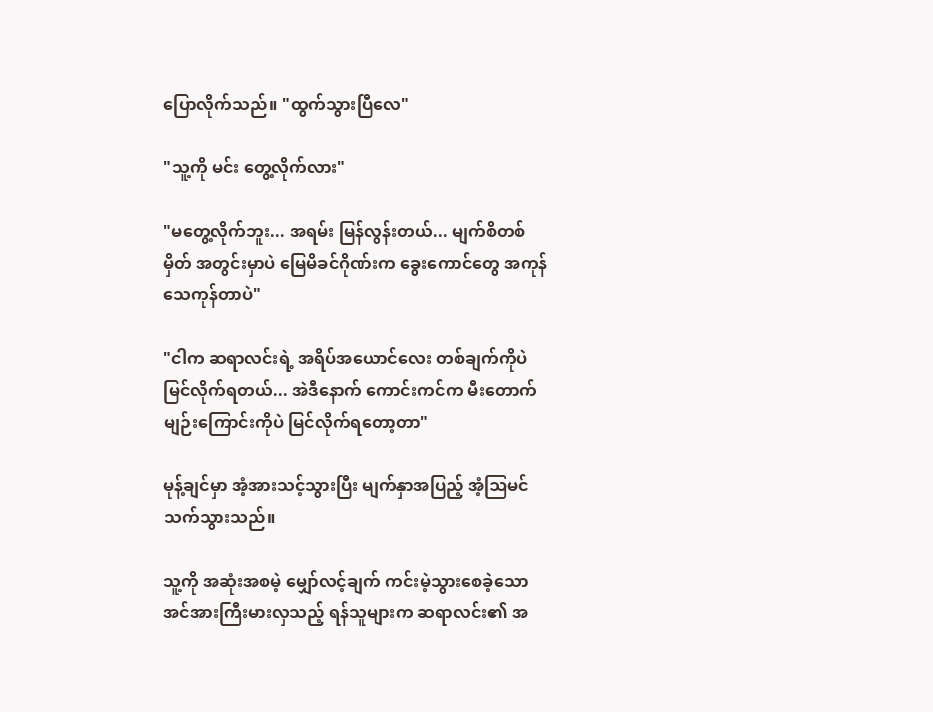ပြောလိုက်သည်။ "ထွက်သွားပြီလေ"

"သူ့ကို မင်း တွေ့လိုက်လား"

"မတွေ့လိုက်ဘူး... အရမ်း မြန်လွန်းတယ်... မျက်စိတစ်မှိတ် အတွင်းမှာပဲ မြေမိခင်ဂိုဏ်းက ခွေးကောင်တွေ အကုန် သေကုန်တာပဲ"

"ငါက ဆရာလင်းရဲ့ အရိပ်အယောင်လေး တစ်ချက်ကိုပဲ မြင်လိုက်ရတယ်... အဲဒီနောက် ကောင်းကင်က မီးတောက်မျဉ်းကြောင်းကိုပဲ မြင်လိုက်ရတော့တာ"

မုန့်ချင်မှာ အံ့အားသင့်သွားပြီး မျက်နှာအပြည့် အံ့ဩမင်သက်သွားသည်။

သူ့ကို အဆုံးအစမဲ့ မျှော်လင့်ချက် ကင်းမဲ့သွားစေခဲ့သော အင်အားကြီးမားလှသည့် ရန်သူများက ဆရာလင်း၏ အ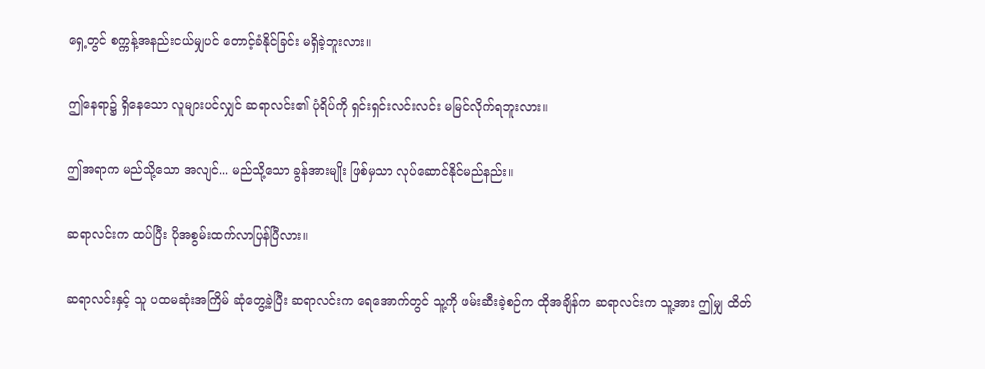ရှေ့တွင် စက္ကန့်အနည်းငယ်မျှပင် တောင့်ခံနိုင်ခြင်း မရှိခဲ့ဘူးလား။

ဤနေရာ၌ ရှိနေသော လူများပင်လျှင် ဆရာလင်း၏ ပုံရိပ်ကို ရှင်းရှင်းလင်းလင်း မမြင်လိုက်ရဘူးလား။

ဤအရာက မည်သို့သော အလျင်... မည်သို့သော ခွန်အားမျိုး ဖြစ်မှသာ လုပ်ဆောင်နိုင်မည်နည်း။

ဆရာလင်းက ထပ်ပြီး ပိုအစွမ်းထက်လာပြန်ပြီလား။

ဆရာလင်းနှင့် သူ ပထမဆုံးအကြိမ် ဆုံတွေ့ခဲ့ပြီး ဆရာလင်းက ရေအောက်တွင် သူ့ကို ဖမ်းဆီးခဲ့စဉ်က ထိုအချိန်က ဆရာလင်းက သူ့အား ဤမျှ ထိတ်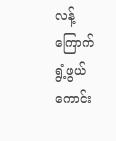လန့်ကြောက်ရွံ့ဖွယ်ကောင်း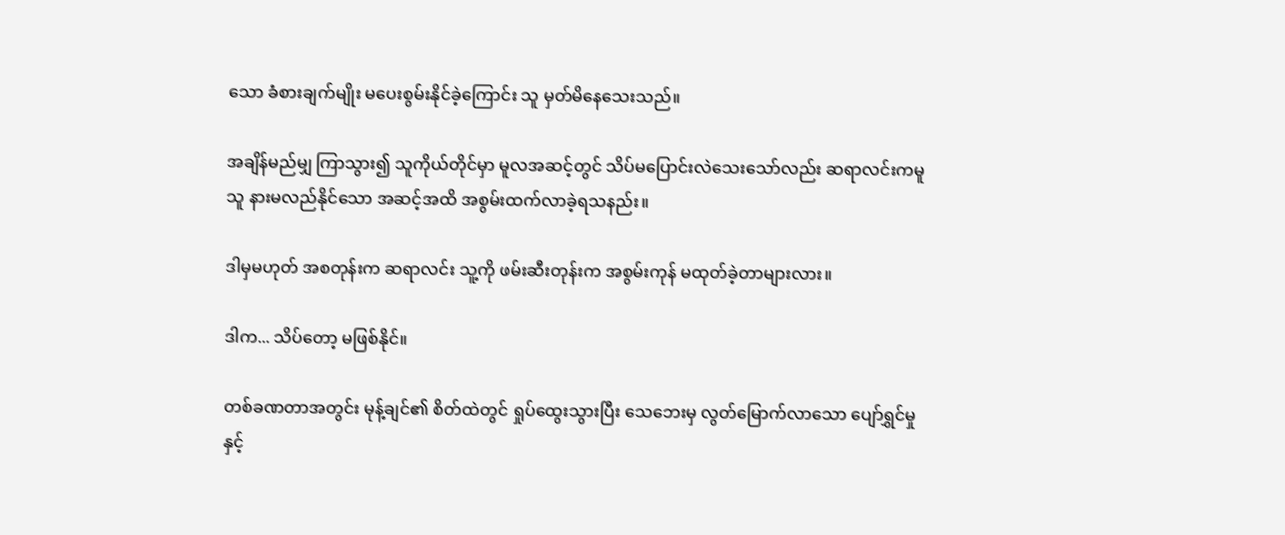သော ခံစားချက်မျိုး မပေးစွမ်းနိုင်ခဲ့ကြောင်း သူ မှတ်မိနေသေးသည်။

အချိန်မည်မျှ ကြာသွား၍ သူကိုယ်တိုင်မှာ မူလအဆင့်တွင် သိပ်မပြောင်းလဲသေးသော်လည်း ဆရာလင်းကမူ သူ နားမလည်နိုင်သော အဆင့်အထိ အစွမ်းထက်လာခဲ့ရသနည်း။

ဒါမှမဟုတ် အစတုန်းက ဆရာလင်း သူ့ကို ဖမ်းဆီးတုန်းက အစွမ်းကုန် မထုတ်ခဲ့တာများလား။

ဒါက... သိပ်တော့ မဖြစ်နိုင်။

တစ်ခဏတာအတွင်း မုန့်ချင်၏ စိတ်ထဲတွင် ရှုပ်ထွေးသွားပြီး သေဘေးမှ လွတ်မြောက်လာသော ပျော်ရွှင်မှုနှင့်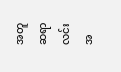အတူ ဆရာလင်းအ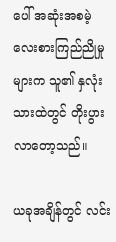ပေါ် အဆုံးအစမဲ့ လေးစားကြည်ညိုမှုများက သူ၏ နှလုံးသားထဲတွင် တိုးပွားလာတော့သည်။

ယခုအချိန်တွင် လင်း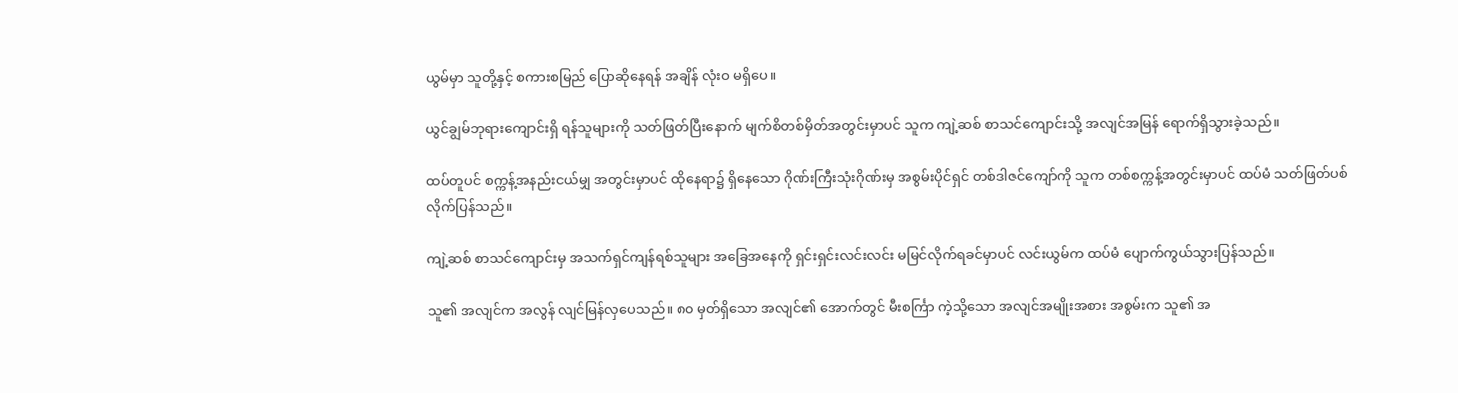ယွမ်မှာ သူတို့နှင့် စကားစမြည် ပြောဆိုနေရန် အချိန် လုံးဝ မရှိပေ။

ယွင်ချွမ်ဘုရားကျောင်းရှိ ရန်သူများကို သတ်ဖြတ်ပြီးနောက် မျက်စိတစ်မှိတ်အတွင်းမှာပင် သူက ကျဲ့ဆစ် စာသင်ကျောင်းသို့ အလျင်အမြန် ရောက်ရှိသွားခဲ့သည်။

ထပ်တူပင် စက္ကန့်အနည်းငယ်မျှ အတွင်းမှာပင် ထိုနေရာ၌ ရှိနေသော ဂိုဏ်းကြီးသုံးဂိုဏ်းမှ အစွမ်းပိုင်ရှင် တစ်ဒါဇင်ကျော်ကို သူက တစ်စက္ကန့်အတွင်းမှာပင် ထပ်မံ သတ်ဖြတ်ပစ်လိုက်ပြန်သည်။

ကျဲ့ဆစ် စာသင်ကျောင်းမှ အသက်ရှင်ကျန်ရစ်သူများ အခြေအနေကို ရှင်းရှင်းလင်းလင်း မမြင်လိုက်ရခင်မှာပင် လင်းယွမ်က ထပ်မံ ပျောက်ကွယ်သွားပြန်သည်။

သူ၏ အလျင်က အလွန် လျင်မြန်လှပေသည်။ ၈၀ မှတ်ရှိသော အလျင်၏ အောက်တွင် မီးစင်္ကြာ ကဲ့သို့သော အလျင်အမျိုးအစား အစွမ်းက သူ၏ အ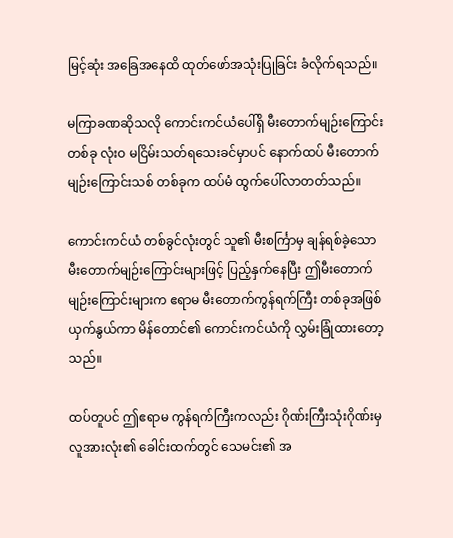မြင့်ဆုံး အခြေအနေထိ ထုတ်ဖော်အသုံးပြုခြင်း ခံလိုက်ရသည်။

မကြာခဏဆိုသလို ကောင်းကင်ယံပေါ်ရှိ မီးတောက်မျဉ်းကြောင်း တစ်ခု လုံးဝ မငြိမ်းသတ်ရသေးခင်မှာပင် နောက်ထပ် မီးတောက်မျဉ်းကြောင်းသစ် တစ်ခုက ထပ်မံ ထွက်ပေါ်လာတတ်သည်။

ကောင်းကင်ယံ တစ်ခွင်လုံးတွင် သူ၏ မီးစင်္ကြာမှ ချန်ရစ်ခဲ့သော မီးတောက်မျဉ်းကြောင်းများဖြင့် ပြည့်နှက်နေပြီး ဤမီးတောက်မျဉ်းကြောင်းများက ဧရာမ မီးတောက်ကွန်ရက်ကြီး တစ်ခုအဖြစ် ယှက်နွယ်ကာ မိန်တောင်၏ ကောင်းကင်ယံကို လွှမ်းခြုံထားတော့သည်။

ထပ်တူပင် ဤဧရာမ ကွန်ရက်ကြီးကလည်း ဂိုဏ်းကြီးသုံးဂိုဏ်းမှ လူအားလုံး၏ ခေါင်းထက်တွင် သေမင်း၏ အ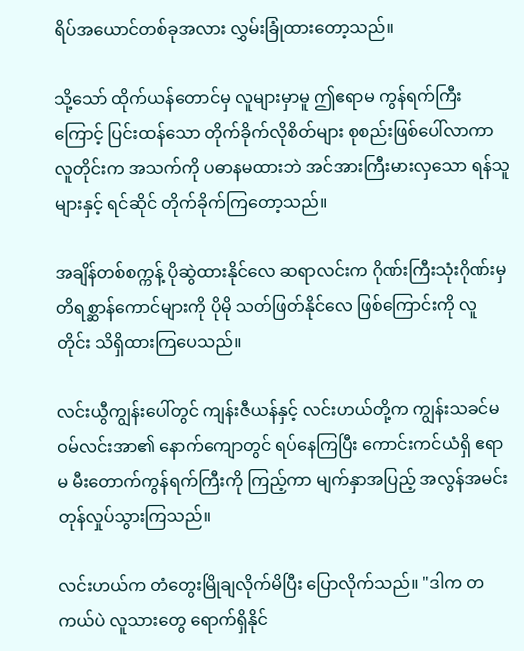ရိပ်အယောင်တစ်ခုအလား လွှမ်းခြုံထားတော့သည်။

သို့သော် ထိုက်ယန်တောင်မှ လူများမှာမူ ဤဧရာမ ကွန်ရက်ကြီးကြောင့် ပြင်းထန်သော တိုက်ခိုက်လိုစိတ်များ စုစည်းဖြစ်ပေါ်လာကာ လူတိုင်းက အသက်ကို ပဓာနမထားဘဲ အင်အားကြီးမားလှသော ရန်သူများနှင့် ရင်ဆိုင် တိုက်ခိုက်ကြတော့သည်။

အချိန်တစ်စက္ကန့် ပိုဆွဲထားနိုင်လေ ဆရာလင်းက ဂိုဏ်းကြီးသုံးဂိုဏ်းမှ တိရစ္ဆာန်ကောင်များကို ပိုမို သတ်ဖြတ်နိုင်လေ ဖြစ်ကြောင်းကို လူတိုင်း သိရှိထားကြပေသည်။

လင်းယွီကျွန်းပေါ်တွင် ကျန်းဇီယန်နှင့် လင်းဟယ်တို့က ကျွန်းသခင်မ ဝမ်လင်းအာ၏ နောက်ကျောတွင် ရပ်နေကြပြီး ကောင်းကင်ယံရှိ ဧရာမ မီးတောက်ကွန်ရက်ကြီးကို ကြည့်ကာ မျက်နှာအပြည့် အလွန်အမင်း တုန်လှုပ်သွားကြသည်။

လင်းဟယ်က တံတွေးမြိုချလိုက်မိပြီး ပြောလိုက်သည်။ "ဒါက တကယ်ပဲ လူသားတွေ ရောက်ရှိနိုင်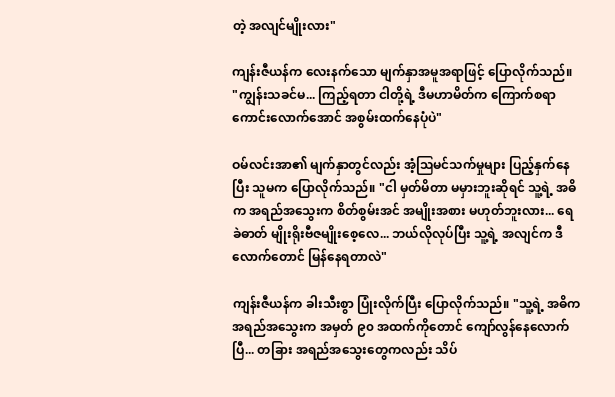တဲ့ အလျင်မျိုးလား"

ကျန်းဇီယန်က လေးနက်သော မျက်နှာအမူအရာဖြင့် ပြောလိုက်သည်။ "ကျွန်းသခင်မ... ကြည့်ရတာ ငါတို့ရဲ့ ဒီမဟာမိတ်က ကြောက်စရာကောင်းလောက်အောင် အစွမ်းထက်နေပုံပဲ"

ဝမ်လင်းအာ၏ မျက်နှာတွင်လည်း အံ့ဩမင်သက်မှုများ ပြည့်နှက်နေပြီး သူမက ပြောလိုက်သည်။ "ငါ မှတ်မိတာ မမှားဘူးဆိုရင် သူ့ရဲ့ အဓိက အရည်အသွေးက စိတ်စွမ်းအင် အမျိုးအစား မဟုတ်ဘူးလား... ရေခဲဓာတ် မျိုးရိုးဗီဇမျိုးစေ့လေ... ဘယ်လိုလုပ်ပြီး သူ့ရဲ့ အလျင်က ဒီလောက်တောင် မြန်နေရတာလဲ"

ကျန်းဇီယန်က ခါးသီးစွာ ပြုံးလိုက်ပြီး ပြောလိုက်သည်။ "သူ့ရဲ့ အဓိက အရည်အသွေးက အမှတ် ၉၀ အထက်ကိုတောင် ကျော်လွန်နေလောက်ပြီ... တခြား အရည်အသွေးတွေကလည်း သိပ်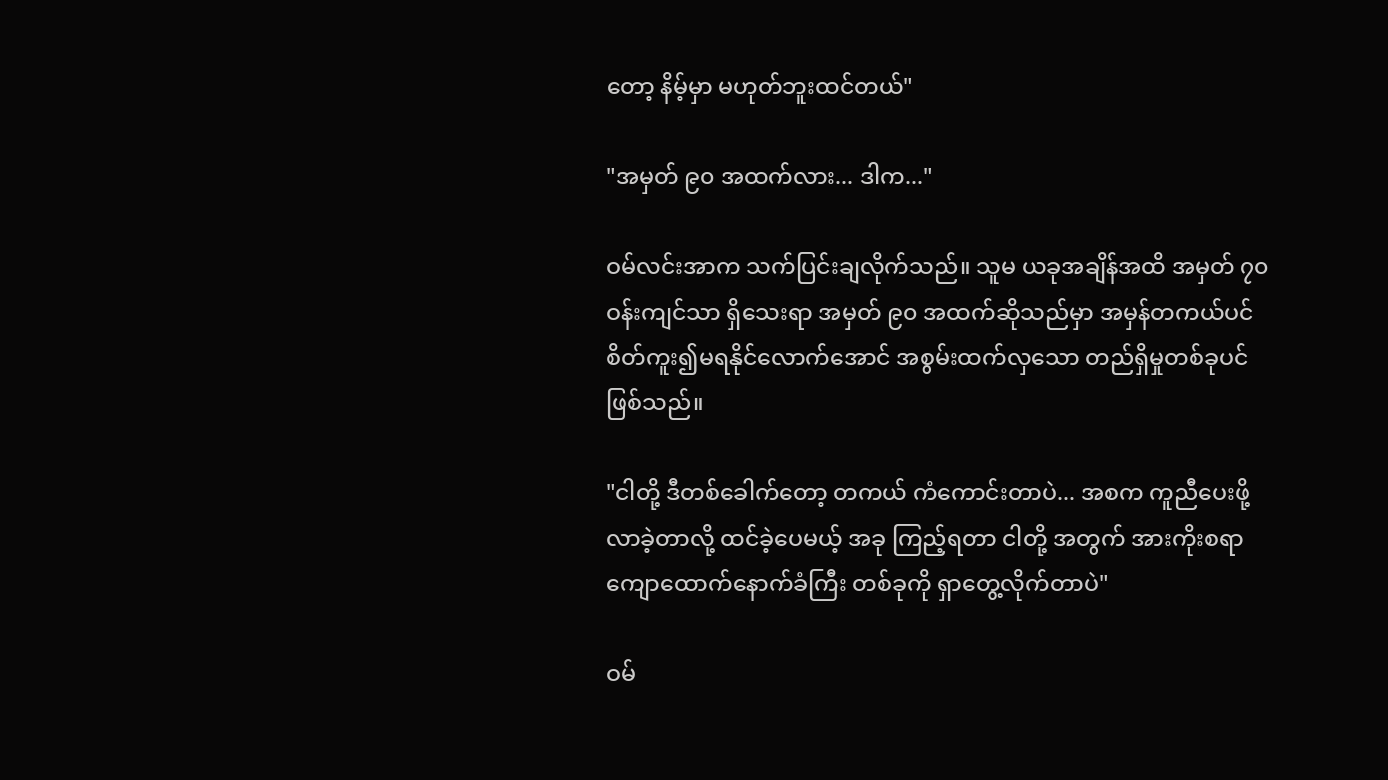တော့ နိမ့်မှာ မဟုတ်ဘူးထင်တယ်"

"အမှတ် ၉၀ အထက်လား... ဒါက..."

ဝမ်လင်းအာက သက်ပြင်းချလိုက်သည်။ သူမ ယခုအချိန်အထိ အမှတ် ၇၀ ဝန်းကျင်သာ ရှိသေးရာ အမှတ် ၉၀ အထက်ဆိုသည်မှာ အမှန်တကယ်ပင် စိတ်ကူး၍မရနိုင်လောက်အောင် အစွမ်းထက်လှသော တည်ရှိမှုတစ်ခုပင် ဖြစ်သည်။

"ငါတို့ ဒီတစ်ခေါက်တော့ တကယ် ကံကောင်းတာပဲ... အစက ကူညီပေးဖို့ လာခဲ့တာလို့ ထင်ခဲ့ပေမယ့် အခု ကြည့်ရတာ ငါတို့ အတွက် အားကိုးစရာ ကျောထောက်နောက်ခံကြီး တစ်ခုကို ရှာတွေ့လိုက်တာပဲ"

ဝမ်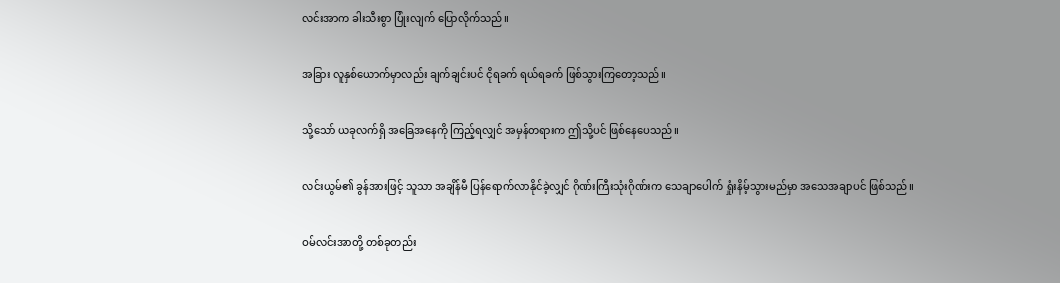လင်းအာက ခါးသီးစွာ ပြုံးလျက် ပြောလိုက်သည်။

အခြား လူနှစ်ယောက်မှာလည်း ချက်ချင်းပင် ငိုရခက် ရယ်ရခက် ဖြစ်သွားကြတော့သည်။

သို့သော် ယခုလက်ရှိ အခြေအနေကို ကြည့်ရလျှင် အမှန်တရားက ဤသို့ပင် ဖြစ်နေပေသည်။

လင်းယွမ်၏ ခွန်အားဖြင့် သူသာ အချိန်မီ ပြန်ရောက်လာနိုင်ခဲ့လျှင် ဂိုဏ်းကြီးသုံးဂိုဏ်းက သေချာပေါက် ရှုံးနိမ့်သွားမည်မှာ အသေအချာပင် ဖြစ်သည်။

ဝမ်လင်းအာတို့ တစ်ခုတည်း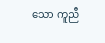သော ကူညီ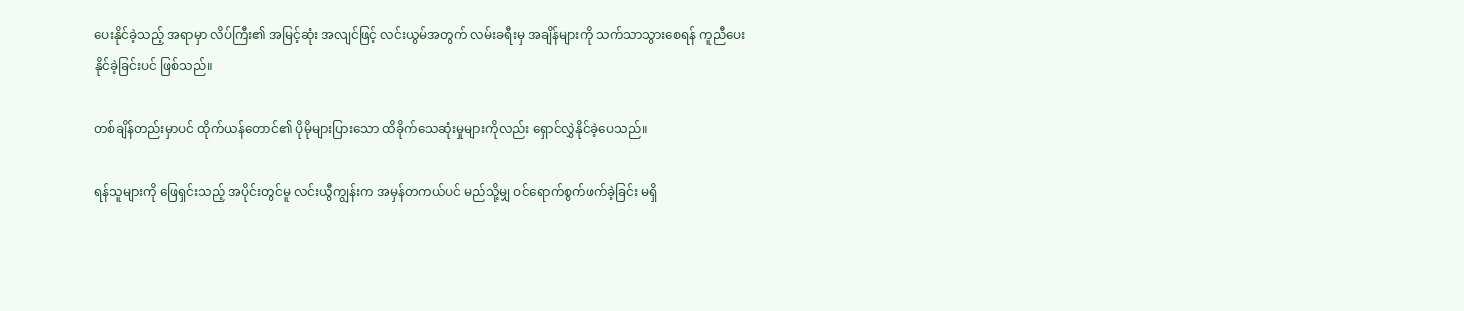ပေးနိုင်ခဲ့သည့် အရာမှာ လိပ်ကြီး၏ အမြင့်ဆုံး အလျင်ဖြင့် လင်းယွမ်အတွက် လမ်းခရီးမှ အချိန်များကို သက်သာသွားစေရန် ကူညီပေးနိုင်ခဲ့ခြင်းပင် ဖြစ်သည်။

တစ်ချိန်တည်းမှာပင် ထိုက်ယန်တောင်၏ ပိုမိုများပြားသော ထိခိုက်သေဆုံးမှုများကိုလည်း ရှောင်လွှဲနိုင်ခဲ့ပေသည်။

ရန်သူများကို ဖြေရှင်းသည့် အပိုင်းတွင်မူ လင်းယွီကျွန်းက အမှန်တကယ်ပင် မည်သို့မျှ ဝင်ရောက်စွက်ဖက်ခဲ့ခြင်း မရှိ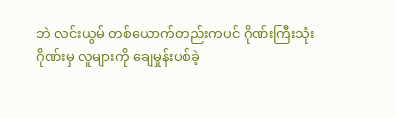ဘဲ လင်းယွမ် တစ်ယောက်တည်းကပင် ဂိုဏ်းကြီးသုံးဂိုဏ်းမှ လူများကို ချေမှုန်းပစ်ခဲ့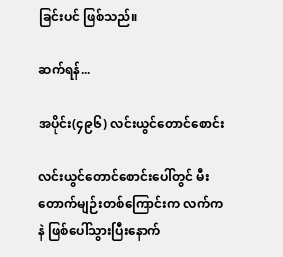ခြင်းပင် ဖြစ်သည်။

ဆက်ရန်...

အပိုင်း(၄၉၆) လင်းယွင်တောင်စောင်း

လင်းယွင်တောင်စောင်းပေါ်တွင် မီးတောက်မျဉ်းတစ်ကြောင်းက လက်ကနဲ ဖြစ်ပေါ်သွားပြီးနောက်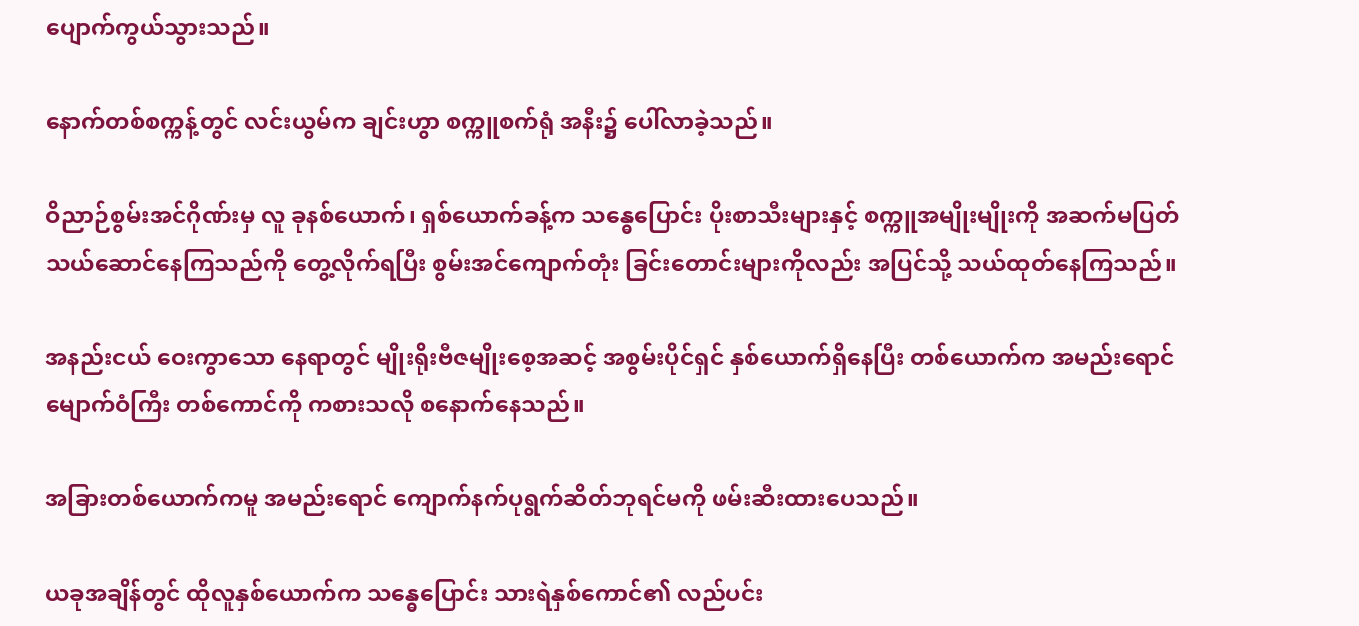ပျောက်ကွယ်သွားသည်။

နောက်တစ်စက္ကန့်တွင် လင်းယွမ်က ချင်းဟွာ စက္ကူစက်ရုံ အနီး၌ ပေါ်လာခဲ့သည်။

ဝိညာဉ်စွမ်းအင်ဂိုဏ်းမှ လူ ခုနစ်ယောက်၊ ရှစ်ယောက်ခန့်က သန္ဓေပြောင်း ပိုးစာသီးများနှင့် စက္ကူအမျိုးမျိုးကို အဆက်မပြတ် သယ်ဆောင်နေကြသည်ကို တွေ့လိုက်ရပြီး စွမ်းအင်ကျောက်တုံး ခြင်းတောင်းများကိုလည်း အပြင်သို့ သယ်ထုတ်နေကြသည်။

အနည်းငယ် ဝေးကွာသော နေရာတွင် မျိုးရိုးဗီဇမျိုးစေ့အဆင့် အစွမ်းပိုင်ရှင် နှစ်ယောက်ရှိနေပြီး တစ်ယောက်က အမည်းရောင် မျောက်ဝံကြီး တစ်ကောင်ကို ကစားသလို စနောက်နေသည်။

အခြားတစ်ယောက်ကမူ အမည်းရောင် ကျောက်နက်ပုရွက်ဆိတ်ဘုရင်မကို ဖမ်းဆီးထားပေသည်။

ယခုအချိန်တွင် ထိုလူနှစ်ယောက်က သန္ဓေပြောင်း သားရဲနှစ်ကောင်၏ လည်ပင်း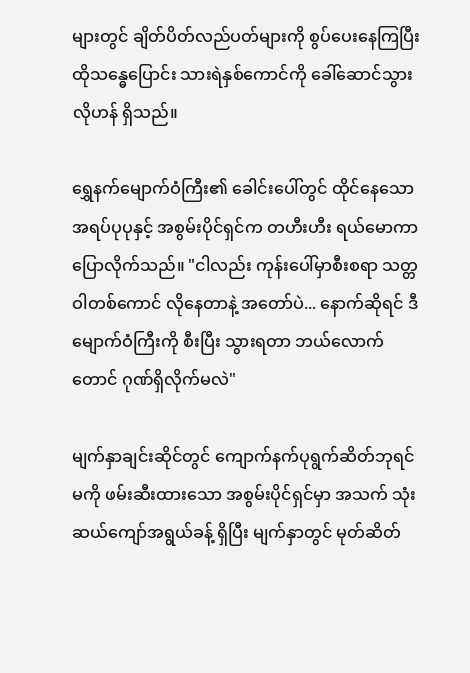များတွင် ချိတ်ပိတ်လည်ပတ်များကို စွပ်ပေးနေကြပြီး ထိုသန္ဓေပြောင်း သားရဲနှစ်ကောင်ကို ခေါ်ဆောင်သွားလိုဟန် ရှိသည်။

ရွှေနက်မျောက်ဝံကြီး၏ ခေါင်းပေါ်တွင် ထိုင်နေသော အရပ်ပုပုနှင့် အစွမ်းပိုင်ရှင်က တဟီးဟီး ရယ်မောကာ ပြောလိုက်သည်။ "ငါလည်း ကုန်းပေါ်မှာစီးစရာ သတ္တဝါတစ်ကောင် လိုနေတာနဲ့ အတော်ပဲ... နောက်ဆိုရင် ဒီမျောက်ဝံကြီးကို စီးပြီး သွားရတာ ဘယ်လောက်တောင် ဂုဏ်ရှိလိုက်မလဲ"

မျက်နှာချင်းဆိုင်တွင် ကျောက်နက်ပုရွက်ဆိတ်ဘုရင်မကို ဖမ်းဆီးထားသော အစွမ်းပိုင်ရှင်မှာ အသက် သုံးဆယ်ကျော်အရွယ်ခန့် ရှိပြီး မျက်နှာတွင် မုတ်ဆိတ်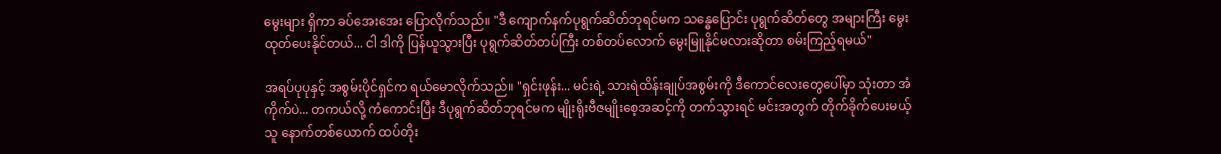မွေးများ ရှိကာ ခပ်အေးအေး ပြောလိုက်သည်။ "ဒီ ကျောက်နက်ပုရွက်ဆိတ်ဘုရင်မက သန္ဓေပြောင်း ပုရွက်ဆိတ်တွေ အများကြီး မွေးထုတ်ပေးနိုင်တယ်... ငါ ဒါကို ပြန်ယူသွားပြီး ပုရွက်ဆိတ်တပ်ကြီး တစ်တပ်လောက် မွေးမြူနိုင်မလားဆိုတာ စမ်းကြည့်ရမယ်"

အရပ်ပုပုနှင့် အစွမ်းပိုင်ရှင်က ရယ်မောလိုက်သည်။ "ရှင်းဖုန်း... မင်းရဲ့ သားရဲထိန်းချုပ်အစွမ်းကို ဒီကောင်လေးတွေပေါ်မှာ သုံးတာ အံကိုက်ပဲ... တကယ်လို့ ကံကောင်းပြီး ဒီပုရွက်ဆိတ်ဘုရင်မက မျိုးရိုးဗီဇမျိုးစေ့အဆင့်ကို တက်သွားရင် မင်းအတွက် တိုက်ခိုက်ပေးမယ့်သူ နောက်တစ်ယောက် ထပ်တိုး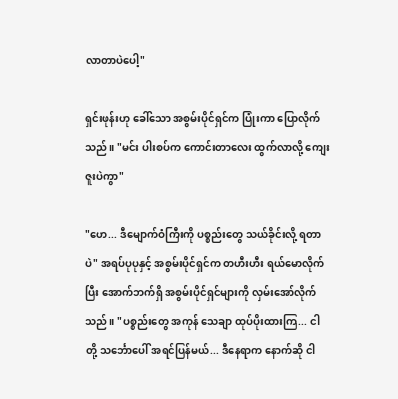လာတာပဲပေါ့"

ရှင်းဖုန်းဟု ခေါ်သော အစွမ်းပိုင်ရှင်က ပြုံးကာ ပြောလိုက်သည်။ "မင်း ပါးစပ်က ကောင်းတာလေး ထွက်လာလို့ ကျေးဇူးပဲကွာ"

"ဟေ... ဒီမျောက်ဝံကြီးကို ပစ္စည်းတွေ သယ်ခိုင်းလို့ ရတာပဲ" အရပ်ပုပုနှင့် အစွမ်းပိုင်ရှင်က တဟီးဟီး ရယ်မောလိုက်ပြီး အောက်ဘက်ရှိ အစွမ်းပိုင်ရှင်များကို လှမ်းအော်လိုက်သည်။ "ပစ္စည်းတွေ အကုန် သေချာ ထုပ်ပိုးထားကြ... ငါတို့ သင်္ဘောပေါ် အရင်ပြန်မယ်... ဒီနေရာက နောက်ဆို ငါ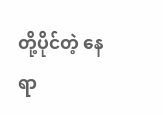တို့ပိုင်တဲ့ နေရာ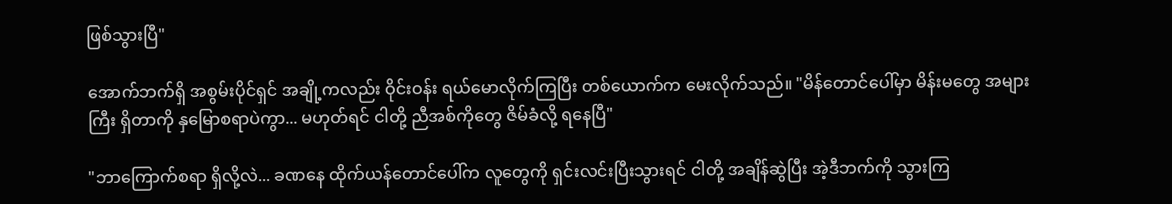ဖြစ်သွားပြီ"

အောက်ဘက်ရှိ အစွမ်းပိုင်ရှင် အချို့ကလည်း ဝိုင်းဝန်း ရယ်မောလိုက်ကြပြီး တစ်ယောက်က မေးလိုက်သည်။ "မိန်တောင်ပေါ်မှာ မိန်းမတွေ အများကြီး ရှိတာကို နှမြောစရာပဲကွာ... မဟုတ်ရင် ငါတို့ ညီအစ်ကိုတွေ ဇိမ်ခံလို့ ရနေပြီ"

"ဘာကြောက်စရာ ရှိလို့လဲ... ခဏနေ ထိုက်ယန်တောင်ပေါ်က လူတွေကို ရှင်းလင်းပြီးသွားရင် ငါတို့ အချိန်ဆွဲပြီး အဲ့ဒီဘက်ကို သွားကြ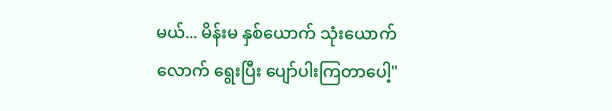မယ်... မိန်းမ နှစ်ယောက် သုံးယောက်လောက် ရွေးပြီး ပျော်ပါးကြတာပေါ့"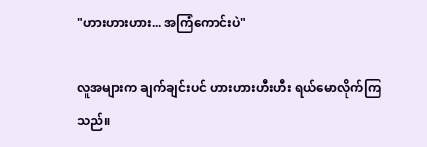"ဟားဟားဟား... အကြံကောင်းပဲ"

လူအများက ချက်ချင်းပင် ဟားဟားဟီးဟီး ရယ်မောလိုက်ကြသည်။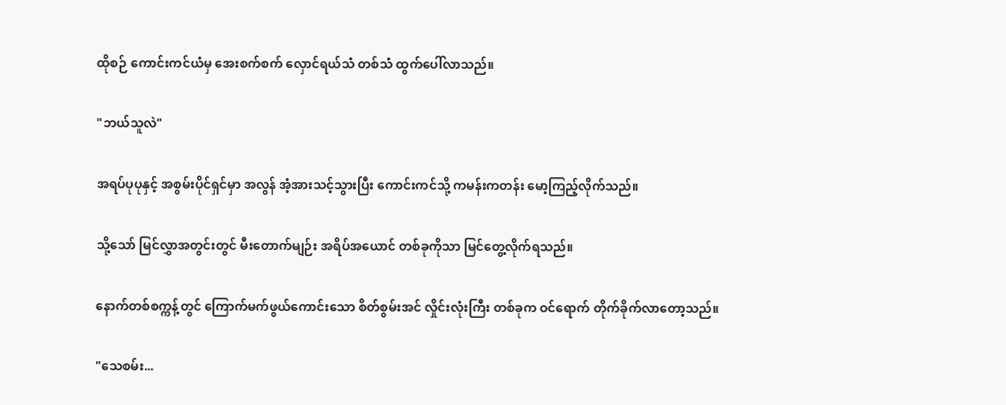ထိုစဉ် ကောင်းကင်ယံမှ အေးစက်စက် လှောင်ရယ်သံ တစ်သံ ထွက်ပေါ်လာသည်။

"ဘယ်သူလဲ"

အရပ်ပုပုနှင့် အစွမ်းပိုင်ရှင်မှာ အလွန် အံ့အားသင့်သွားပြီး ကောင်းကင်သို့ ကမန်းကတန်း မော့ကြည့်လိုက်သည်။

သို့သော် မြင်လွှာအတွင်းတွင် မီးတောက်မျဉ်း အရိပ်အယောင် တစ်ခုကိုသာ မြင်တွေ့လိုက်ရသည်။

နောက်တစ်စက္ကန့်တွင် ကြောက်မက်ဖွယ်ကောင်းသော စိတ်စွမ်းအင် လှိုင်းလုံးကြီး တစ်ခုက ဝင်ရောက် တိုက်ခိုက်လာတော့သည်။

"သေစမ်း...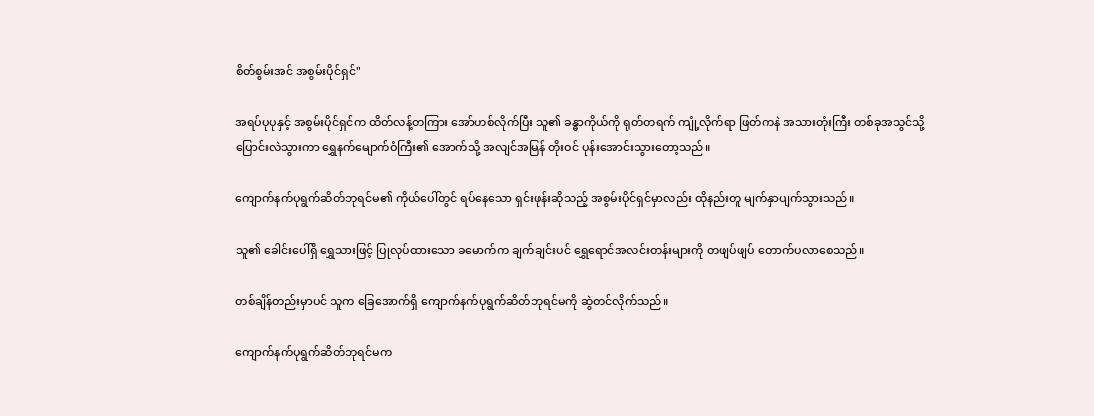စိတ်စွမ်းအင် အစွမ်းပိုင်ရှင်"

အရပ်ပုပုနှင့် အစွမ်းပိုင်ရှင်က ထိတ်လန့်တကြား အော်ဟစ်လိုက်ပြီး သူ၏ ခန္ဓာကိုယ်ကို ရုတ်တရက် ကျုံ့လိုက်ရာ ဖြတ်ကနဲ အသားတုံးကြီး တစ်ခုအသွင်သို့ ပြောင်းလဲသွားကာ ရွှေနက်မျောက်ဝံကြီး၏ အောက်သို့ အလျင်အမြန် တိုးဝင် ပုန်းအောင်းသွားတော့သည်။

ကျောက်နက်ပုရွက်ဆိတ်ဘုရင်မ၏ ကိုယ်ပေါ်တွင် ရပ်နေသော ရှင်းဖုန်းဆိုသည့် အစွမ်းပိုင်ရှင်မှာလည်း ထိုနည်းတူ မျက်နှာပျက်သွားသည်။

သူ၏ ခေါင်းပေါ်ရှိ ရွှေသားဖြင့် ပြုလုပ်ထားသော ခမောက်က ချက်ချင်းပင် ရွှေရောင်အလင်းတန်းများကို တဖျပ်ဖျပ် တောက်ပလာစေသည်။

တစ်ချိန်တည်းမှာပင် သူက ခြေအောက်ရှိ ကျောက်နက်ပုရွက်ဆိတ်ဘုရင်မကို ဆွဲတင်လိုက်သည်။

ကျောက်နက်ပုရွက်ဆိတ်ဘုရင်မက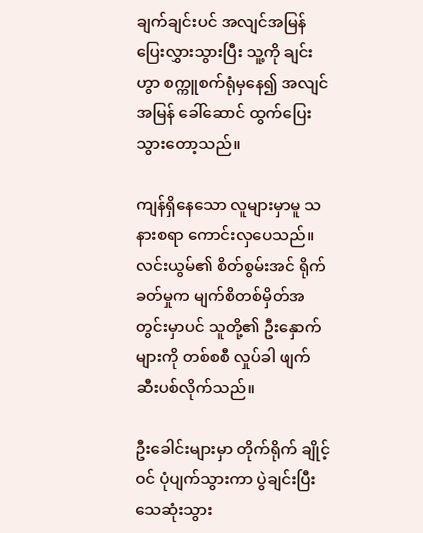ချက်ချင်းပင် အလျင်အမြန် ပြေးလွှားသွားပြီး သူ့ကို ချင်းဟွာ စက္ကူစက်ရုံမှနေ၍ အလျင်အမြန် ခေါ်ဆောင် ထွက်ပြေးသွားတော့သည်။

ကျန်ရှိနေသော လူများမှာမူ သနားစရာ ကောင်းလှပေသည်။ လင်းယွမ်၏ စိတ်စွမ်းအင် ရိုက်ခတ်မှုက မျက်စိတစ်မှိတ်အတွင်းမှာပင် သူတို့၏ ဦးနှောက်များကို တစ်စစီ လှုပ်ခါ ဖျက်ဆီးပစ်လိုက်သည်။

ဦးခေါင်းများမှာ တိုက်ရိုက် ချိုင့်ဝင် ပုံပျက်သွားကာ ပွဲချင်းပြီး သေဆုံးသွား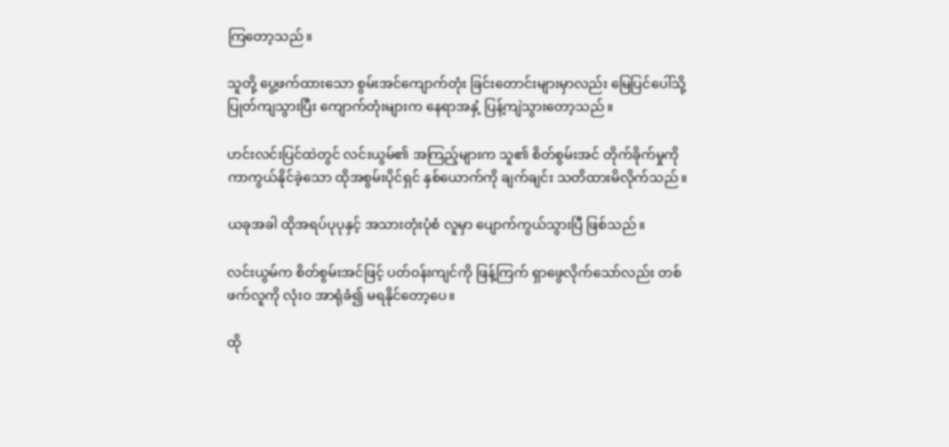ကြတော့သည်။

သူတို့ ပွေ့ဖက်ထားသော စွမ်းအင်ကျောက်တုံး ခြင်းတောင်းများမှာလည်း မြေပြင်ပေါ်သို့ ပြုတ်ကျသွားပြီး ကျောက်တုံးများက နေရာအနှံ့ ပြန့်ကျဲသွားတော့သည်။

ဟင်းလင်းပြင်ထဲတွင် လင်းယွမ်၏ အကြည့်များက သူ၏ စိတ်စွမ်းအင် တိုက်ခိုက်မှုကို ကာကွယ်နိုင်ခဲ့သော ထိုအစွမ်းပိုင်ရှင် နှစ်ယောက်ကို ချက်ချင်း သတိထားမိလိုက်သည်။

ယခုအခါ ထိုအရပ်ပုပုနှင့် အသားတုံးပုံစံ လူမှာ ပျောက်ကွယ်သွားပြီ ဖြစ်သည်။

လင်းယွမ်က စိတ်စွမ်းအင်ဖြင့် ပတ်ဝန်းကျင်ကို ဖြန့်ကြက် ရှာဖွေလိုက်သော်လည်း တစ်ဖက်လူကို လုံးဝ အာရုံခံ၍ မရနိုင်တော့ပေ။

ထို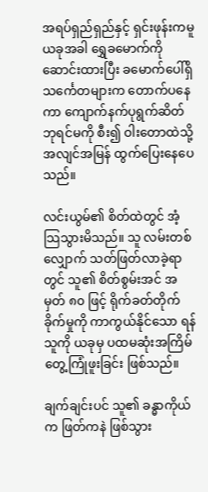အရပ်ရှည်ရှည်နှင့် ရှင်းဖုန်းကမူ ယခုအခါ ရွှေခမောက်ကို ဆောင်းထားပြီး ခမောက်ပေါ်ရှိ သင်္ကေတများက တောက်ပနေကာ ကျောက်နက်ပုရွက်ဆိတ်ဘုရင်မကို စီး၍ ဝါးတောထဲသို့ အလျင်အမြန် ထွက်ပြေးနေပေသည်။

လင်းယွမ်၏ စိတ်ထဲတွင် အံ့သြသွားမိသည်။ သူ လမ်းတစ်လျှောက် သတ်ဖြတ်လာခဲ့ရာတွင် သူ၏ စိတ်စွမ်းအင် အမှတ် ၈၀ ဖြင့် ရိုက်ခတ်တိုက်ခိုက်မှုကို ကာကွယ်နိုင်သော ရန်သူကို ယခုမှ ပထမဆုံးအကြိမ် တွေ့ကြုံဖူးခြင်း ဖြစ်သည်။

ချက်ချင်းပင် သူ၏ ခန္ဓာကိုယ်က ဖြတ်ကနဲ ဖြစ်သွား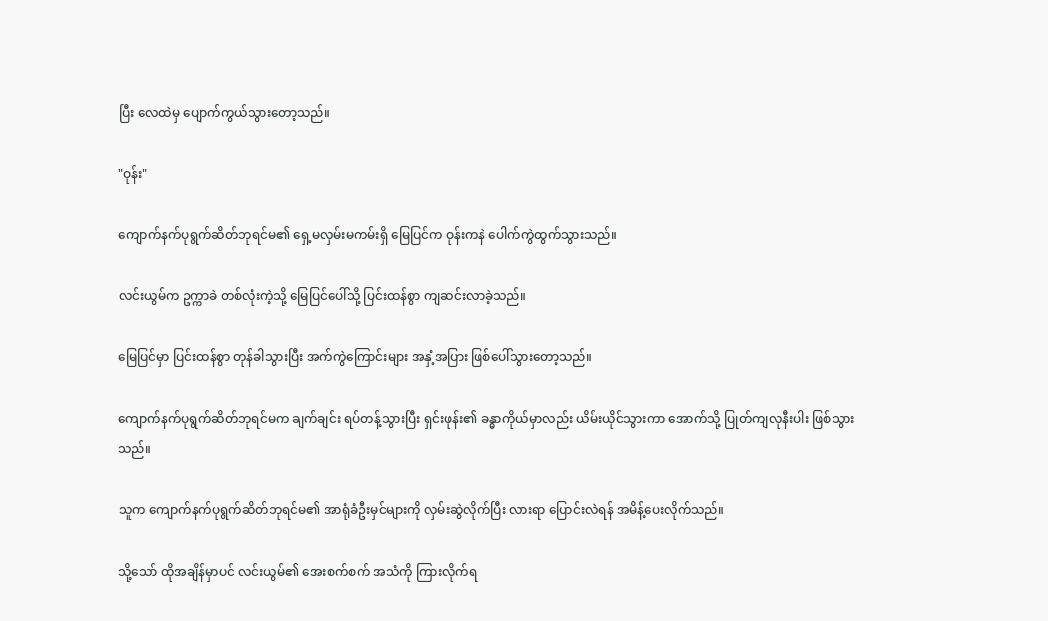ပြီး လေထဲမှ ပျောက်ကွယ်သွားတော့သည်။

"ဝုန်း"

ကျောက်နက်ပုရွက်ဆိတ်ဘုရင်မ၏ ရှေ့မလှမ်းမကမ်းရှိ မြေပြင်က ဝုန်းကနဲ ပေါက်ကွဲထွက်သွားသည်။

လင်းယွမ်က ဥက္ကာခဲ တစ်လုံးကဲ့သို့ မြေပြင်ပေါ်သို့ ပြင်းထန်စွာ ကျဆင်းလာခဲ့သည်။

မြေပြင်မှာ ပြင်းထန်စွာ တုန်ခါသွားပြီး အက်ကွဲကြောင်းများ အနှံ့အပြား ဖြစ်ပေါ်သွားတော့သည်။

ကျောက်နက်ပုရွက်ဆိတ်ဘုရင်မက ချက်ချင်း ရပ်တန့်သွားပြီး ရှင်းဖုန်း၏ ခန္ဓာကိုယ်မှာလည်း ယိမ်းယိုင်သွားကာ အောက်သို့ ပြုတ်ကျလုနီးပါး ဖြစ်သွားသည်။

သူက ကျောက်နက်ပုရွက်ဆိတ်ဘုရင်မ၏ အာရုံခံဦးမှင်များကို လှမ်းဆွဲလိုက်ပြီး လားရာ ပြောင်းလဲရန် အမိန့်ပေးလိုက်သည်။

သို့သော် ထိုအချိန်မှာပင် လင်းယွမ်၏ အေးစက်စက် အသံကို ကြားလိုက်ရ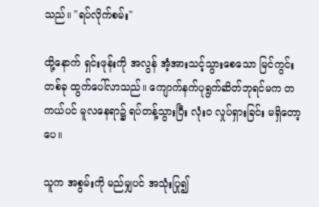သည်။ "ရပ်လိုက်စမ်း"

ထို့နောက် ရှင်းဖုန်းကို အလွန် အံ့အားသင့်သွားစေသော မြင်ကွင်းတစ်ခု ထွက်ပေါ်လာသည်။ ကျောက်နက်ပုရွက်ဆိတ်ဘုရင်မက တကယ်ပင် မူလနေရာ၌ ရပ်တန့်သွားပြီး လုံးဝ လှုပ်ရှားခြင်း မရှိတော့ပေ။

သူက အစွမ်းကို မည်မျှပင် အသုံးပြု၍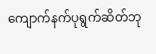ကျောက်နက်ပုရွက်ဆိတ်ဘု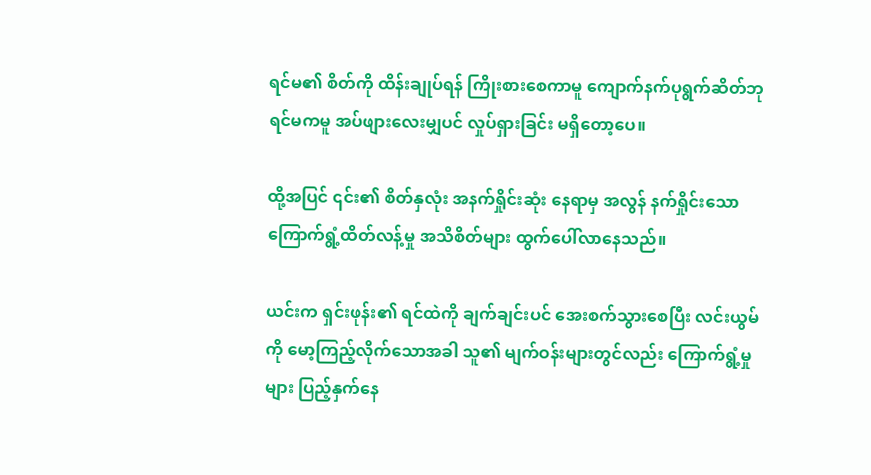ရင်မ၏ စိတ်ကို ထိန်းချုပ်ရန် ကြိုးစားစေကာမူ ကျောက်နက်ပုရွက်ဆိတ်ဘုရင်မကမူ အပ်ဖျားလေးမျှပင် လှုပ်ရှားခြင်း မရှိတော့ပေ။

ထို့အပြင် ၎င်း၏ စိတ်နှလုံး အနက်ရှိုင်းဆုံး နေရာမှ အလွန် နက်ရှိုင်းသော ကြောက်ရွံ့ထိတ်လန့်မှု အသိစိတ်များ ထွက်ပေါ်လာနေသည်။

ယင်းက ရှင်းဖုန်း၏ ရင်ထဲကို ချက်ချင်းပင် အေးစက်သွားစေပြီး လင်းယွမ်ကို မော့ကြည့်လိုက်သောအခါ သူ၏ မျက်ဝန်းများတွင်လည်း ကြောက်ရွံ့မှုများ ပြည့်နှက်နေ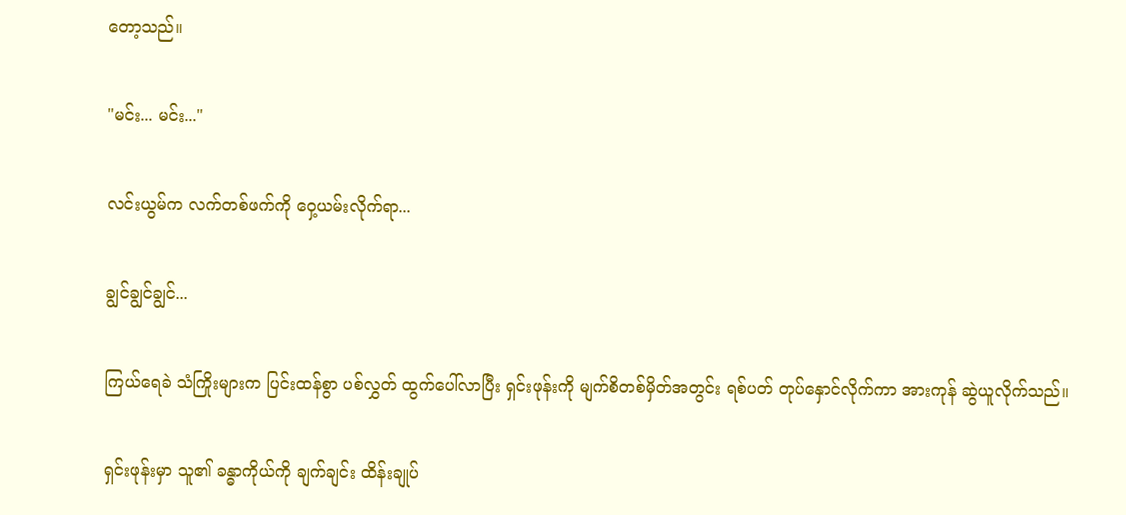တော့သည်။

"မင်း... မင်း..."

လင်းယွမ်က လက်တစ်ဖက်ကို ဝှေ့ယမ်းလိုက်ရာ...

ချွင်ချွင်ချွင်...

ကြယ်ရေခဲ သံကြိုးများက ပြင်းထန်စွာ ပစ်လွှတ် ထွက်ပေါ်လာပြီး ရှင်းဖုန်းကို မျက်စိတစ်မှိတ်အတွင်း ရစ်ပတ် တုပ်နှောင်လိုက်ကာ အားကုန် ဆွဲယူလိုက်သည်။

ရှင်းဖုန်းမှာ သူ၏ ခန္ဓာကိုယ်ကို ချက်ချင်း ထိန်းချုပ်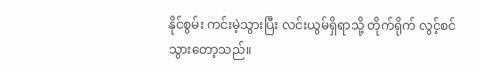နိုင်စွမ်း ကင်းမဲ့သွားပြီး လင်းယွမ်ရှိရာသို့ တိုက်ရိုက် လွင့်စင်သွားတော့သည်။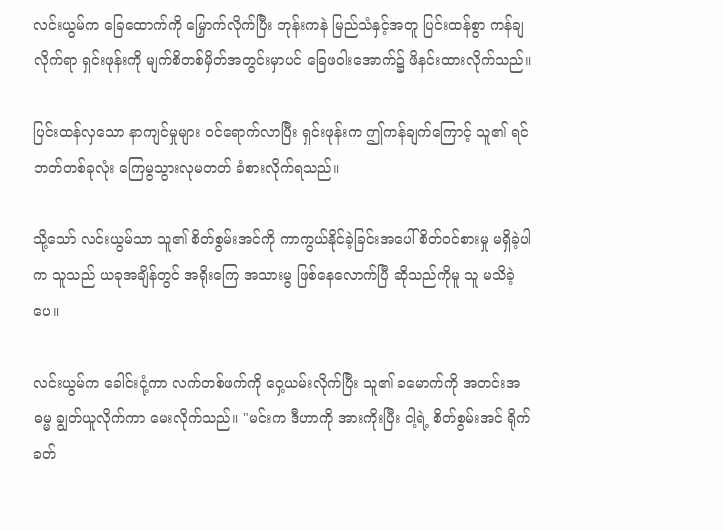လင်းယွမ်က ခြေထောက်ကို မြှောက်လိုက်ပြီး ဘုန်းကနဲ မြည်သံနှင့်အတူ ပြင်းထန်စွာ ကန်ချလိုက်ရာ ရှင်းဖုန်းကို မျက်စိတစ်မှိတ်အတွင်းမှာပင် ခြေဖဝါးအောက်၌ ဖိနင်းထားလိုက်သည်။

ပြင်းထန်လှသော နာကျင်မှုများ ဝင်ရောက်လာပြီး ရှင်းဖုန်းက ဤကန်ချက်ကြောင့် သူ၏ ရင်ဘတ်တစ်ခုလုံး ကြေမွသွားလုမတတ် ခံစားလိုက်ရသည်။

သို့သော် လင်းယွမ်သာ သူ၏ စိတ်စွမ်းအင်ကို ကာကွယ်နိုင်ခဲ့ခြင်းအပေါ် စိတ်ဝင်စားမှု မရှိခဲ့ပါက သူသည် ယခုအချိန်တွင် အရိုးကြေ အသားမွ ဖြစ်နေလောက်ပြီ ဆိုသည်ကိုမူ သူ မသိခဲ့ပေ။

လင်းယွမ်က ခေါင်းငုံ့ကာ လက်တစ်ဖက်ကို ဝှေ့ယမ်းလိုက်ပြီး သူ၏ ခမောက်ကို အတင်းအဓမ္မ ချွတ်ယူလိုက်ကာ မေးလိုက်သည်။ "မင်းက ဒီဟာကို အားကိုးပြီး ငါ့ရဲ့ စိတ်စွမ်းအင် ရိုက်ခတ်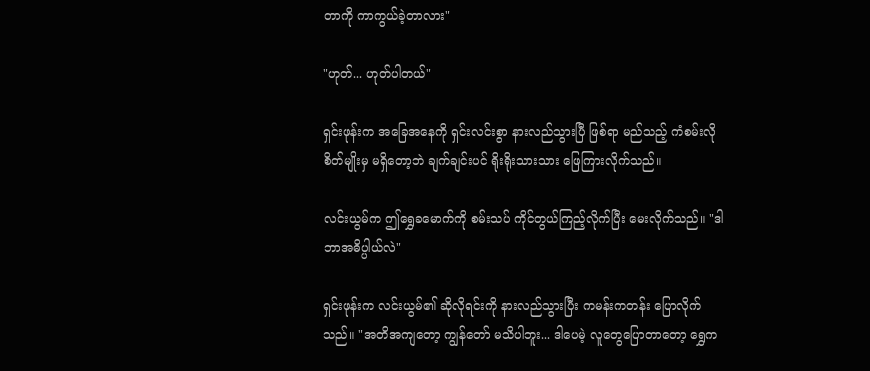တာကို ကာကွယ်ခဲ့တာလား"

"ဟုတ်... ဟုတ်ပါတယ်"

ရှင်းဖုန်းက အခြေအနေကို ရှင်းလင်းစွာ နားလည်သွားပြီ ဖြစ်ရာ မည်သည့် ကံစမ်းလိုစိတ်မျိုးမှ မရှိတော့ဘဲ ချက်ချင်းပင် ရိုးရိုးသားသား ဖြေကြားလိုက်သည်။

လင်းယွမ်က ဤရွှေခမောက်ကို စမ်းသပ် ကိုင်တွယ်ကြည့်လိုက်ပြီး မေးလိုက်သည်။ "ဒါ ဘာအဓိပ္ပါယ်လဲ"

ရှင်းဖုန်းက လင်းယွမ်၏ ဆိုလိုရင်းကို နားလည်သွားပြီး ကမန်းကတန်း ပြောလိုက်သည်။ "အတိအကျတော့ ကျွန်တော် မသိပါဘူး... ဒါပေမဲ့ လူတွေပြောတာတော့ ရွှေက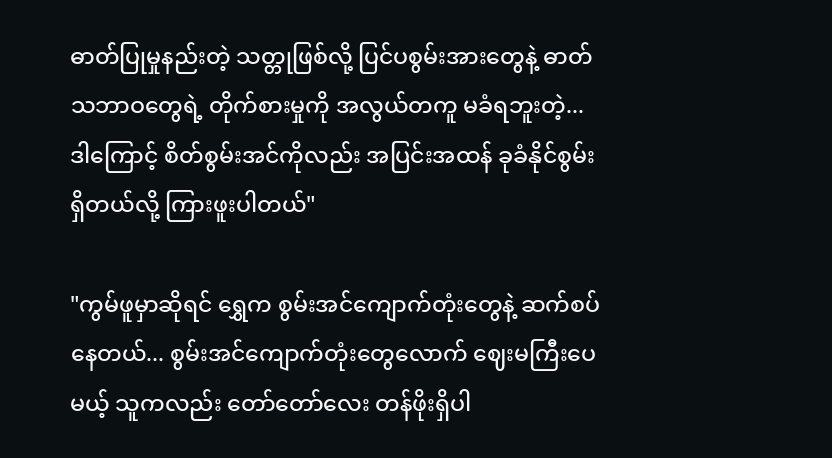ဓာတ်ပြုမှုနည်းတဲ့ သတ္တုဖြစ်လို့ ပြင်ပစွမ်းအားတွေနဲ့ ဓာတ်သဘာဝတွေရဲ့ တိုက်စားမှုကို အလွယ်တကူ မခံရဘူးတဲ့... ဒါကြောင့် စိတ်စွမ်းအင်ကိုလည်း အပြင်းအထန် ခုခံနိုင်စွမ်း ရှိတယ်လို့ ကြားဖူးပါတယ်"

"ကွမ်ဖူမှာဆိုရင် ရွှေက စွမ်းအင်ကျောက်တုံးတွေနဲ့ ဆက်စပ်နေတယ်... စွမ်းအင်ကျောက်တုံးတွေလောက် ဈေးမကြီးပေမယ့် သူကလည်း တော်တော်လေး တန်ဖိုးရှိပါ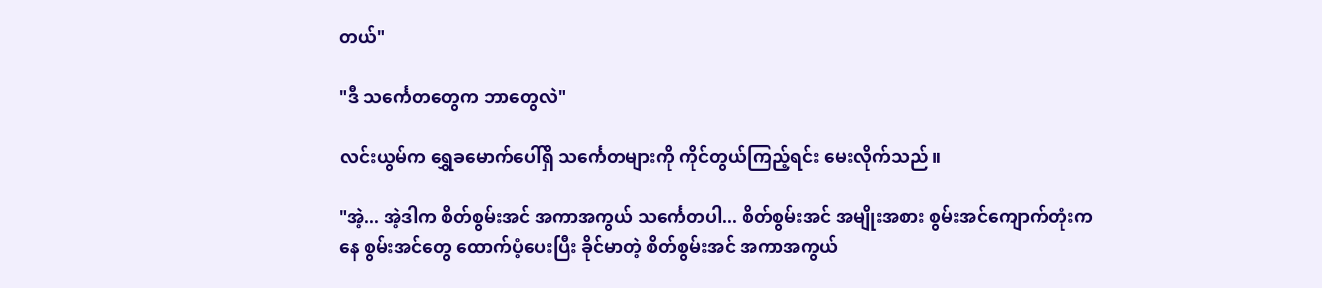တယ်"

"ဒီ သင်္ကေတတွေက ဘာတွေလဲ"

လင်းယွမ်က ရွှေခမောက်ပေါ်ရှိ သင်္ကေတများကို ကိုင်တွယ်ကြည့်ရင်း မေးလိုက်သည်။

"အဲ့... အဲ့ဒါက စိတ်စွမ်းအင် အကာအကွယ် သင်္ကေတပါ... စိတ်စွမ်းအင် အမျိုးအစား စွမ်းအင်ကျောက်တုံးကနေ စွမ်းအင်တွေ ထောက်ပံ့ပေးပြီး ခိုင်မာတဲ့ စိတ်စွမ်းအင် အကာအကွယ်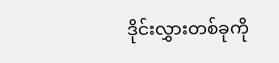ဒိုင်းလွှားတစ်ခုကို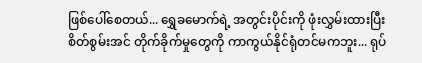ဖြစ်ပေါ်စေတယ်... ရွှေခမောက်ရဲ့ အတွင်းပိုင်းကို ဖုံးလွှမ်းထားပြီး စိတ်စွမ်းအင် တိုက်ခိုက်မှုတွေကို ကာကွယ်နိုင်ရုံတင်မကဘူး... ရုပ်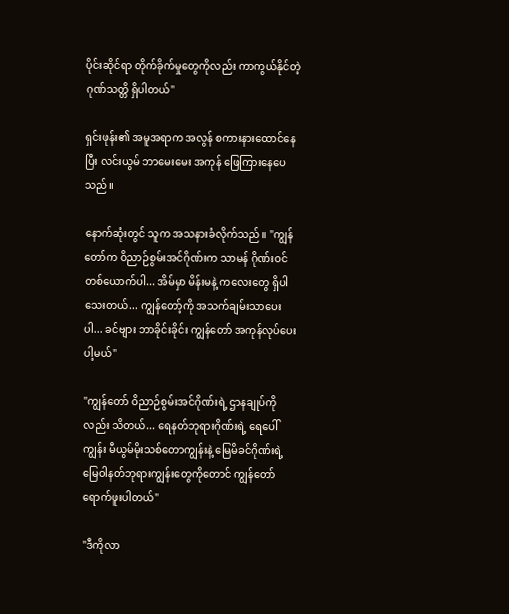ပိုင်းဆိုင်ရာ တိုက်ခိုက်မှုတွေကိုလည်း ကာကွယ်နိုင်တဲ့ ဂုဏ်သတ္တိ ရှိပါတယ်"

ရှင်းဖုန်း၏ အမူအရာက အလွန် စကားနားထောင်နေပြီး လင်းယွမ် ဘာမေးမေး အကုန် ဖြေကြားနေပေသည်။

နောက်ဆုံးတွင် သူက အသနားခံလိုက်သည်။ "ကျွန်တော်က ဝိညာဉ်စွမ်းအင်ဂိုဏ်းက သာမန် ဂိုဏ်းဝင်တစ်ယောက်ပါ... အိမ်မှာ မိန်းမနဲ့ ကလေးတွေ ရှိပါသေးတယ်... ကျွန်တော့်ကို အသက်ချမ်းသာပေးပါ... ခင်ဗျား ဘာခိုင်းခိုင်း ကျွန်တော် အကုန်လုပ်ပေးပါ့မယ်"

"ကျွန်တော် ဝိညာဉ်စွမ်းအင်ဂိုဏ်းရဲ့ ဌာနချုပ်ကိုလည်း သိတယ်... ရေနတ်ဘုရားဂိုဏ်းရဲ့ ရေပေါ်ကျွန်း မီယွမ်မိုးသစ်တောကျွန်းနဲ့ မြေမိခင်ဂိုဏ်းရဲ့ မြေဝါနတ်ဘုရားကျွန်းတွေကိုတောင် ကျွန်တော် ရောက်ဖူးပါတယ်"

"ဒီကိုလာ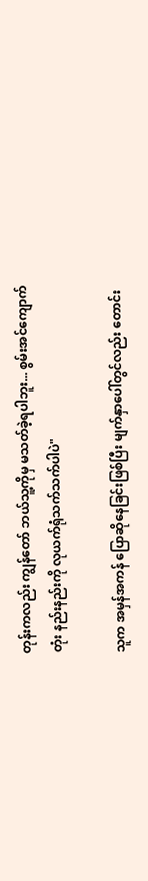တုန်းကလည်း ကျွန်တော် ဘယ်သူ့ကိုမှ မသတ်ခဲ့ရပါဘူး... စွမ်းအင်ကျောက်တုံး နည်းနည်းကို လုယက်ရုံသက်သက်ပါပဲ"

သူက အမှန်အကန် ပြောဆိုနေခြင်းဖြစ်ပြီး မျက်နှာပေါ်တွင်လည်း တောင်း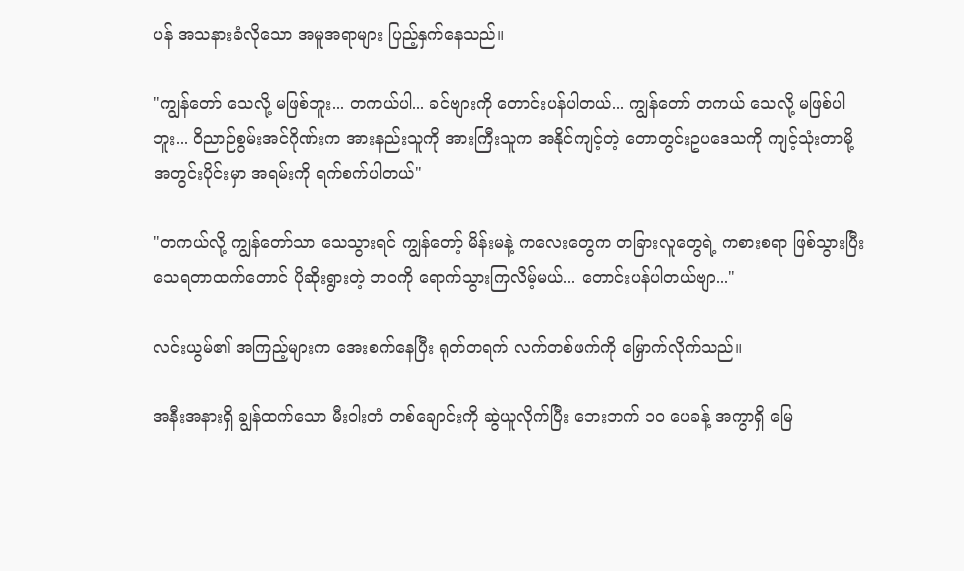ပန် အသနားခံလိုသော အမူအရာများ ပြည့်နှက်နေသည်။

"ကျွန်တော် သေလို့ မဖြစ်ဘူး... တကယ်ပါ... ခင်ဗျားကို တောင်းပန်ပါတယ်... ကျွန်တော် တကယ် သေလို့ မဖြစ်ပါဘူး... ဝိညာဉ်စွမ်းအင်ဂိုဏ်းက အားနည်းသူကို အားကြီးသူက အနိုင်ကျင့်တဲ့ တောတွင်းဥပဒေသကို ကျင့်သုံးတာမို့ အတွင်းပိုင်းမှာ အရမ်းကို ရက်စက်ပါတယ်"

"တကယ်လို့ ကျွန်တော်သာ သေသွားရင် ကျွန်တော့် မိန်းမနဲ့ ကလေးတွေက တခြားလူတွေရဲ့ ကစားစရာ ဖြစ်သွားပြီး သေရတာထက်တောင် ပိုဆိုးရွားတဲ့ ဘဝကို ရောက်သွားကြလိမ့်မယ်... တောင်းပန်ပါတယ်ဗျာ..."

လင်းယွမ်၏ အကြည့်များက အေးစက်နေပြီး ရုတ်တရက် လက်တစ်ဖက်ကို မြှောက်လိုက်သည်။

အနီးအနားရှိ ချွန်ထက်သော မီးဝါးတံ တစ်ချောင်းကို ဆွဲယူလိုက်ပြီး ဘေးဘက် ၁၀ ပေခန့် အကွာရှိ မြေ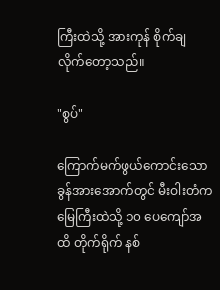ကြီးထဲသို့ အားကုန် စိုက်ချလိုက်တော့သည်။

"စွပ်"

ကြောက်မက်ဖွယ်ကောင်းသော ခွန်အားအောက်တွင် မီးဝါးတံက မြေကြီးထဲသို့ ၁၀ ပေကျော်အထိ တိုက်ရိုက် နစ်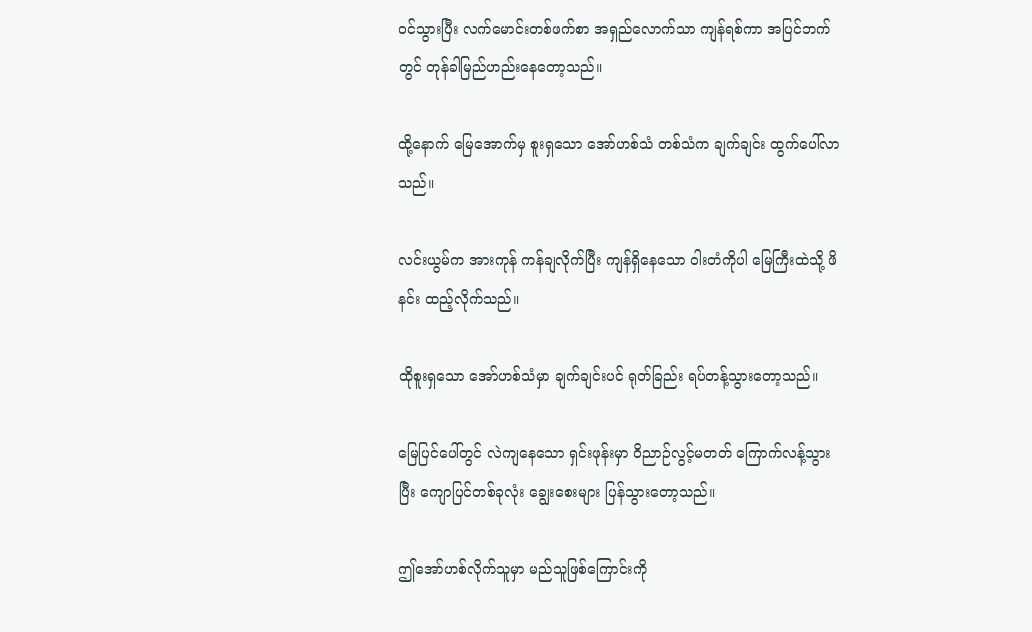ဝင်သွားပြီး လက်မောင်းတစ်ဖက်စာ အရှည်လောက်သာ ကျန်ရစ်ကာ အပြင်ဘက်တွင် တုန်ခါမြည်ဟည်းနေတော့သည်။

ထို့နောက် မြေအောက်မှ စူးရှသော အော်ဟစ်သံ တစ်သံက ချက်ချင်း ထွက်ပေါ်လာသည်။

လင်းယွမ်က အားကုန် ကန်ချလိုက်ပြီး ကျန်ရှိနေသော ဝါးတံကိုပါ မြေကြီးထဲသို့ ဖိနင်း ထည့်လိုက်သည်။

ထိုစူးရှသော အော်ဟစ်သံမှာ ချက်ချင်းပင် ရုတ်ခြည်း ရပ်တန့်သွားတော့သည်။

မြေပြင်ပေါ်တွင် လဲကျနေသော ရှင်းဖုန်းမှာ ဝိညာဉ်လွင့်မတတ် ကြောက်လန့်သွားပြီး ကျောပြင်တစ်ခုလုံး ချွေးစေးများ ပြန်သွားတော့သည်။

ဤအော်ဟစ်လိုက်သူမှာ မည်သူဖြစ်ကြောင်းကို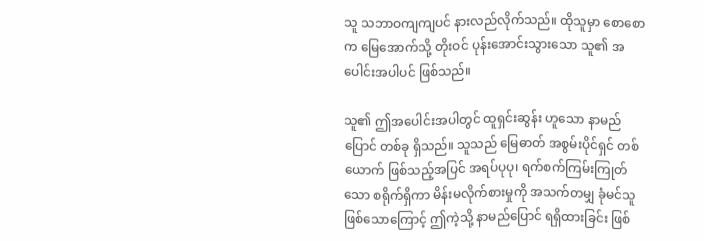သူ သဘာဝကျကျပင် နားလည်လိုက်သည်။ ထိုသူမှာ စောစောက မြေအောက်သို့ တိုးဝင် ပုန်းအောင်းသွားသော သူ၏ အပေါင်းအပါပင် ဖြစ်သည်။

သူ၏ ဤအပေါင်းအပါတွင် ထူရှင်းဆွန်း ဟူသော နာမည်ပြောင် တစ်ခု ရှိသည်။ သူသည် မြေဓာတ် အစွမ်းပိုင်ရှင် တစ်ယောက် ဖြစ်သည့်အပြင် အရပ်ပုပု၊ ရက်စက်ကြမ်းကြုတ်သော စရိုက်ရှိကာ မိန်းမလိုက်စားမှုကို အသက်တမျှ ခုံမင်သူ ဖြစ်သောကြောင့် ဤကဲ့သို့ နာမည်ပြောင် ရရှိထားခြင်း ဖြစ်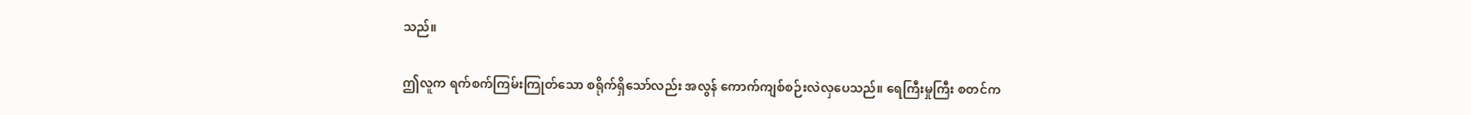သည်။

ဤလူက ရက်စက်ကြမ်းကြုတ်သော စရိုက်ရှိသော်လည်း အလွန် ကောက်ကျစ်စဉ်းလဲလှပေသည်။ ရေကြီးမှုကြီး စတင်က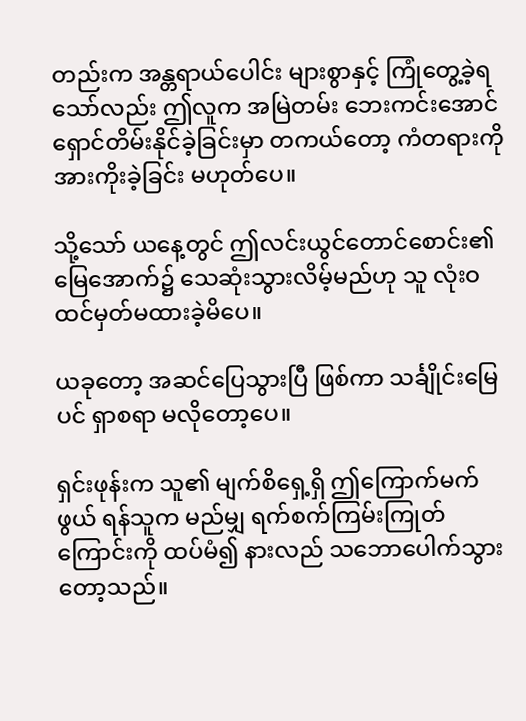တည်းက အန္တရာယ်ပေါင်း များစွာနှင့် ကြုံတွေ့ခဲ့ရသော်လည်း ဤလူက အမြဲတမ်း ဘေးကင်းအောင် ရှောင်တိမ်းနိုင်ခဲ့ခြင်းမှာ တကယ်တော့ ကံတရားကို အားကိုးခဲ့ခြင်း မဟုတ်ပေ။

သို့သော် ယနေ့တွင် ဤလင်းယွင်တောင်စောင်း၏ မြေအောက်၌ သေဆုံးသွားလိမ့်မည်ဟု သူ လုံးဝ ထင်မှတ်မထားခဲ့မိပေ။

ယခုတော့ အဆင်ပြေသွားပြီ ဖြစ်ကာ သင်္ချိုင်းမြေပင် ရှာစရာ မလိုတော့ပေ။

ရှင်းဖုန်းက သူ၏ မျက်စိရှေ့ရှိ ဤကြောက်မက်ဖွယ် ရန်သူက မည်မျှ ရက်စက်ကြမ်းကြုတ်ကြောင်းကို ထပ်မံ၍ နားလည် သဘောပေါက်သွားတော့သည်။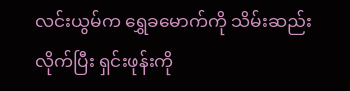လင်းယွမ်က ရွှေခမောက်ကို သိမ်းဆည်းလိုက်ပြီး ရှင်းဖုန်းကို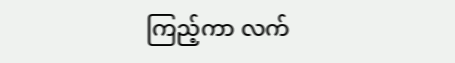ကြည့်ကာ လက်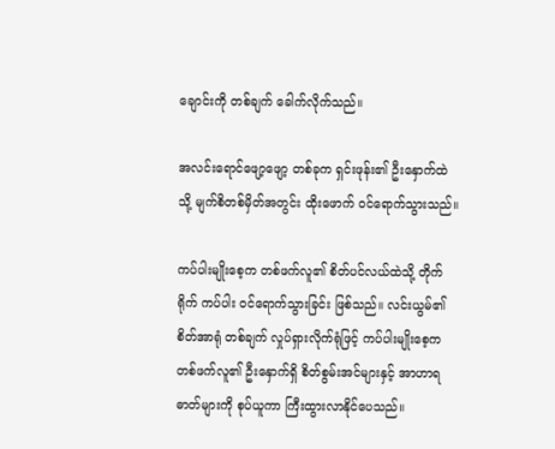ချောင်းကို တစ်ချက် ခေါက်လိုက်သည်။

အလင်းရောင်ဖျော့ဖျော့ တစ်ခုက ရှင်းဖုန်း၏ ဦးနှောက်ထဲသို့ မျက်စိတစ်မှိတ်အတွင်း ထိုးဖောက် ဝင်ရောက်သွားသည်။

ကပ်ပါးမျိုးစေ့က တစ်ဖက်လူ၏ စိတ်ပင်လယ်ထဲသို့ တိုက်ရိုက် ကပ်ပါး ဝင်ရောက်သွားခြင်း ဖြစ်သည်။ လင်းယွမ်၏ စိတ်အာရုံ တစ်ချက် လှုပ်ရှားလိုက်ရုံဖြင့် ကပ်ပါးမျိုးစေ့က တစ်ဖက်လူ၏ ဦးနှောက်ရှိ စိတ်စွမ်းအင်များနှင့် အာဟာရဓာတ်များကို စုပ်ယူကာ ကြီးထွားလာနိုင်ပေသည်။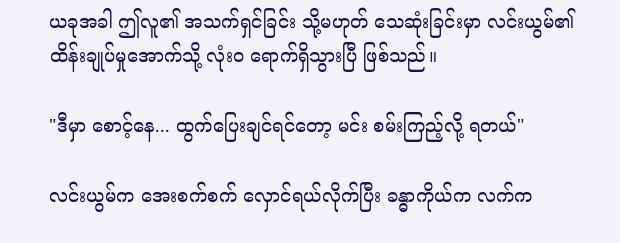ယခုအခါ ဤလူ၏ အသက်ရှင်ခြင်း သို့မဟုတ် သေဆုံးခြင်းမှာ လင်းယွမ်၏ ထိန်းချုပ်မှုအောက်သို့ လုံးဝ ရောက်ရှိသွားပြီ ဖြစ်သည်။

"ဒီမှာ စောင့်နေ... ထွက်ပြေးချင်ရင်တော့ မင်း စမ်းကြည့်လို့ ရတယ်"

လင်းယွမ်က အေးစက်စက် လှောင်ရယ်လိုက်ပြီး ခန္ဓာကိုယ်က လက်က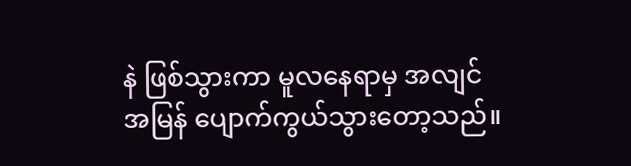နဲ ဖြစ်သွားကာ မူလနေရာမှ အလျင်အမြန် ပျောက်ကွယ်သွားတော့သည်။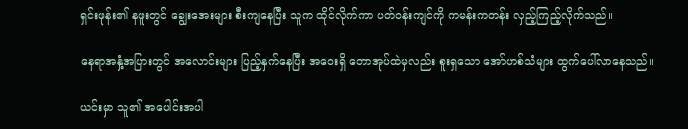ရှင်းဖုန်း၏ နဖူးတွင် ချွေးအေးများ စီးကျနေပြီး သူက ထိုင်လိုက်ကာ ပတ်ဝန်းကျင်ကို ကမန်းကတန်း လှည့်ကြည့်လိုက်သည်။

နေရာအနှံ့အပြားတွင် အလောင်းများ ပြည့်နှက်နေပြီး အဝေးရှိ တောအုပ်ထဲမှလည်း စူးရှသော အော်ဟစ်သံများ ထွက်ပေါ်လာနေသည်။

ယင်းမှာ သူ၏ အပေါင်းအပါ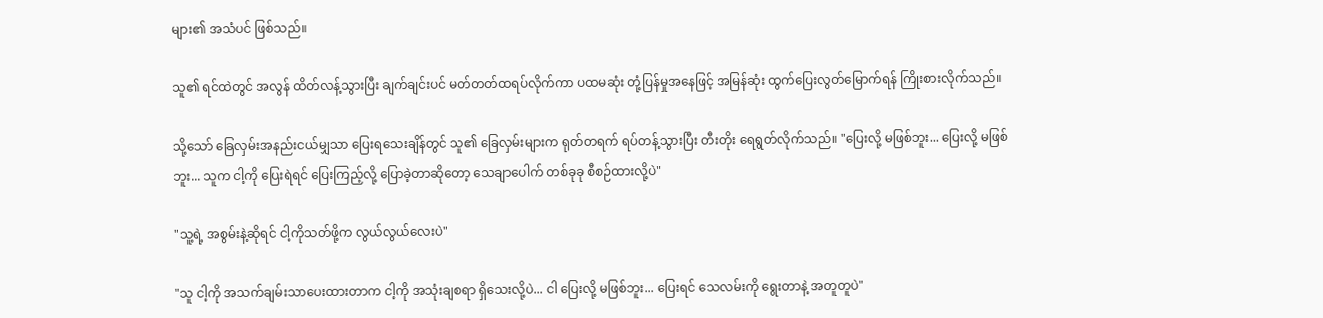များ၏ အသံပင် ဖြစ်သည်။

သူ၏ ရင်ထဲတွင် အလွန် ထိတ်လန့်သွားပြီး ချက်ချင်းပင် မတ်တတ်ထရပ်လိုက်ကာ ပထမဆုံး တုံ့ပြန်မှုအနေဖြင့် အမြန်ဆုံး ထွက်ပြေးလွတ်မြောက်ရန် ကြိုးစားလိုက်သည်။

သို့သော် ခြေလှမ်းအနည်းငယ်မျှသာ ပြေးရသေးချိန်တွင် သူ၏ ခြေလှမ်းများက ရုတ်တရက် ရပ်တန့်သွားပြီး တီးတိုး ရေရွတ်လိုက်သည်။ "ပြေးလို့ မဖြစ်ဘူး... ပြေးလို့ မဖြစ်ဘူး... သူက ငါ့ကို ပြေးရဲရင် ပြေးကြည့်လို့ ပြောခဲ့တာဆိုတော့ သေချာပေါက် တစ်ခုခု စီစဉ်ထားလို့ပဲ"

"သူ့ရဲ့ အစွမ်းနဲ့ဆိုရင် ငါ့ကိုသတ်ဖို့က လွယ်လွယ်လေးပဲ"

"သူ ငါ့ကို အသက်ချမ်းသာပေးထားတာက ငါ့ကို အသုံးချစရာ ရှိသေးလို့ပဲ... ငါ ပြေးလို့ မဖြစ်ဘူး... ပြေးရင် သေလမ်းကို ရွေးတာနဲ့ အတူတူပဲ"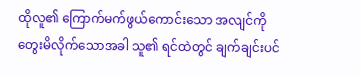ထိုလူ၏ ကြောက်မက်ဖွယ်ကောင်းသော အလျင်ကို တွေးမိလိုက်သောအခါ သူ၏ ရင်ထဲတွင် ချက်ချင်းပင်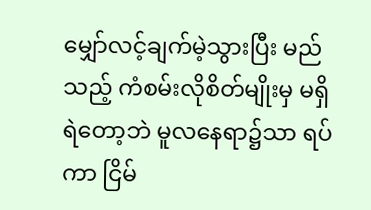မျှော်လင့်ချက်မဲ့သွားပြီး မည်သည့် ကံစမ်းလိုစိတ်မျိုးမှ မရှိရဲတော့ဘဲ မူလနေရာ၌သာ ရပ်ကာ ငြိမ်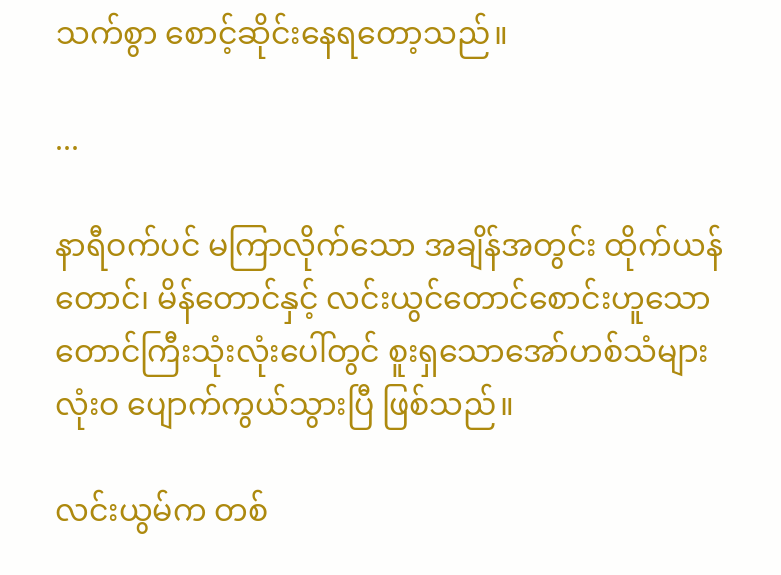သက်စွာ စောင့်ဆိုင်းနေရတော့သည်။

...

နာရီဝက်ပင် မကြာလိုက်သော အချိန်အတွင်း ထိုက်ယန်တောင်၊ မိန်တောင်နှင့် လင်းယွင်တောင်စောင်းဟူသော တောင်ကြီးသုံးလုံးပေါ်တွင် စူးရှသောအော်ဟစ်သံများ လုံးဝ ပျောက်ကွယ်သွားပြီ ဖြစ်သည်။

လင်းယွမ်က တစ်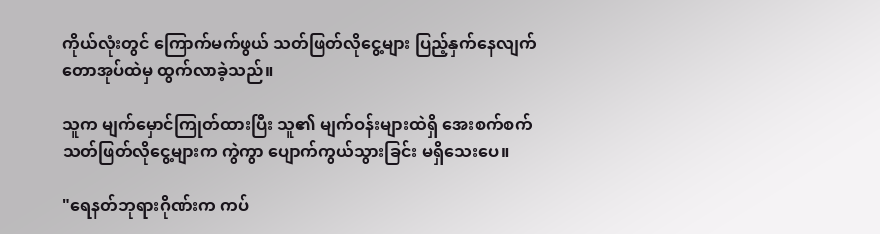ကိုယ်လုံးတွင် ကြောက်မက်ဖွယ် သတ်ဖြတ်လိုငွေ့များ ပြည့်နှက်နေလျက် တောအုပ်ထဲမှ ထွက်လာခဲ့သည်။

သူက မျက်မှောင်ကြုတ်ထားပြီး သူ၏ မျက်ဝန်းများထဲရှိ အေးစက်စက် သတ်ဖြတ်လိုငွေ့များက ကွဲကွာ ပျောက်ကွယ်သွားခြင်း မရှိသေးပေ။

"ရေနတ်ဘုရားဂိုဏ်းက ကပ်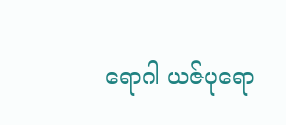ရောဂါ ယဇ်ပုရော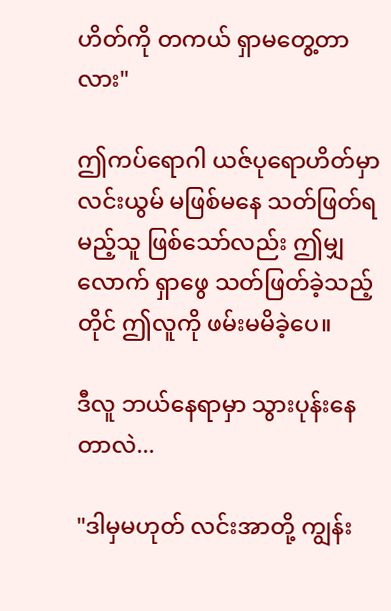ဟိတ်ကို တကယ် ရှာမတွေ့တာလား"

ဤကပ်ရောဂါ ယဇ်ပုရောဟိတ်မှာ လင်းယွမ် မဖြစ်မနေ သတ်ဖြတ်ရမည့်သူ ဖြစ်သော်လည်း ဤမျှလောက် ရှာဖွေ သတ်ဖြတ်ခဲ့သည့်တိုင် ဤလူကို ဖမ်းမမိခဲ့ပေ။

ဒီလူ ဘယ်နေရာမှာ သွားပုန်းနေတာလဲ...

"ဒါမှမဟုတ် လင်းအာတို့ ကျွန်း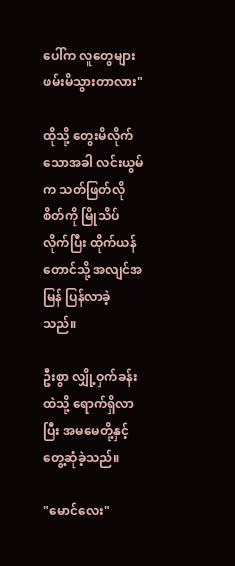ပေါ်က လူတွေများ ဖမ်းမိသွားတာလား"

ထိုသို့ တွေးမိလိုက်သောအခါ လင်းယွမ်က သတ်ဖြတ်လိုစိတ်ကို မြိုသိပ်လိုက်ပြီး ထိုက်ယန်တောင်သို့ အလျင်အမြန် ပြန်လာခဲ့သည်။

ဦးစွာ လျှို့ဝှက်ခန်းထဲသို့ ရောက်ရှိလာပြီး အမမေတို့နှင့် တွေ့ဆုံခဲ့သည်။

"မောင်လေး"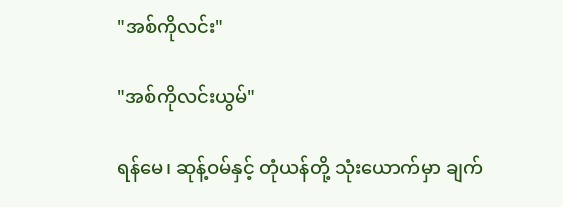"အစ်ကိုလင်း"

"အစ်ကိုလင်းယွမ်"

ရန်မေ၊ ဆုန့်ဝမ်နှင့် တုံယန်တို့ သုံးယောက်မှာ ချက်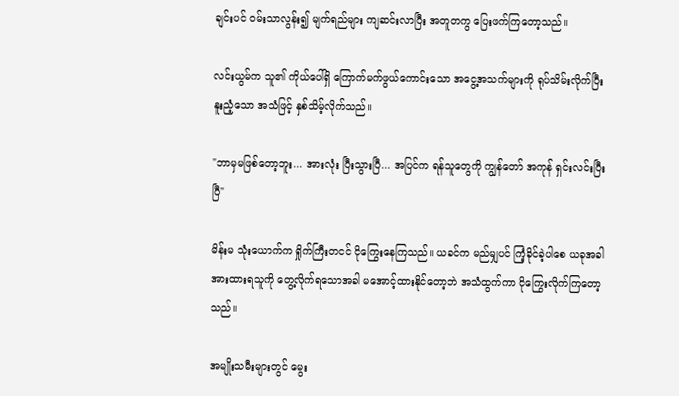ချင်းပင် ဝမ်းသာလွန်း၍ မျက်ရည်များ ကျဆင်းလာပြီး အတူတကွ ပြေးဖက်ကြတော့သည်။

လင်းယွမ်က သူ၏ ကိုယ်ပေါ်ရှိ ကြောက်မက်ဖွယ်ကောင်းသော အငွေ့အသက်များကို ရုပ်သိမ်းလိုက်ပြီး နူးညံ့သော အသံဖြင့် နှစ်သိမ့်လိုက်သည်။

"ဘာမှမဖြစ်တော့ဘူး... အားလုံး ပြီးသွားပြီ... အပြင်က ရန်သူတွေကို ကျွန်တော် အကုန် ရှင်းလင်းပြီးပြီ"

မိန်းမ သုံးယောက်က ရှိုက်ကြီးတငင် ငိုကြွေးနေကြသည်။ ယခင်က မည်မျှပင် ကြံ့ခိုင်ခဲ့ပါစေ ယခုအခါ အားထားရသူကို တွေ့လိုက်ရသောအခါ မအောင့်ထားနိုင်တော့ဘဲ အသံထွက်ကာ ငိုကြွေးလိုက်ကြတော့သည်။

အမျိုးသမီးများတွင် မွေး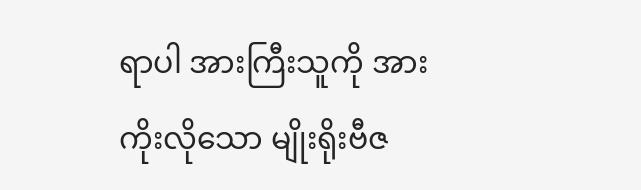ရာပါ အားကြီးသူကို အားကိုးလိုသော မျိုးရိုးဗီဇ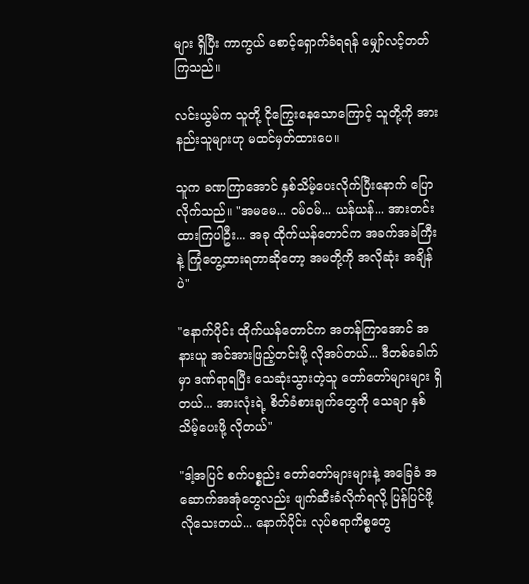များ ရှိပြီး ကာကွယ် စောင့်ရှောက်ခံရရန် မျှော်လင့်တတ်ကြသည်။

လင်းယွမ်က သူတို့ ငိုကြွေးနေသောကြောင့် သူတို့ကို အားနည်းသူများဟု မထင်မှတ်ထားပေ။

သူက ခဏကြာအောင် နှစ်သိမ့်ပေးလိုက်ပြီးနောက် ပြောလိုက်သည်။ "အမမေ... ဝမ်ဝမ်... ယန်ယန်... အားတင်းထားကြပါဦး... အခု ထိုက်ယန်တောင်က အခက်အခဲကြီးနဲ့ ကြုံတွေ့ထားရတာဆိုတော့ အမတို့ကို အလိုဆုံး အချိန်ပဲ"

"နောက်ပိုင်း ထိုက်ယန်တောင်က အတန်ကြာအောင် အနားယူ အင်အားဖြည့်တင်းဖို့ လိုအပ်တယ်... ဒီတစ်ခေါက်မှာ ဒဏ်ရာရပြီး သေဆုံးသွားတဲ့သူ တော်တော်များများ ရှိတယ်... အားလုံးရဲ့ စိတ်ခံစားချက်တွေကို သေချာ နှစ်သိမ့်ပေးဖို့ လိုတယ်"

"ဒါ့အပြင် စက်ပစ္စည်း တော်တော်များများနဲ့ အခြေခံ အဆောက်အအုံတွေလည်း ဖျက်ဆီးခံလိုက်ရလို့ ပြန်ပြင်ဖို့ လိုသေးတယ်... နောက်ပိုင်း လုပ်စရာကိစ္စတွေ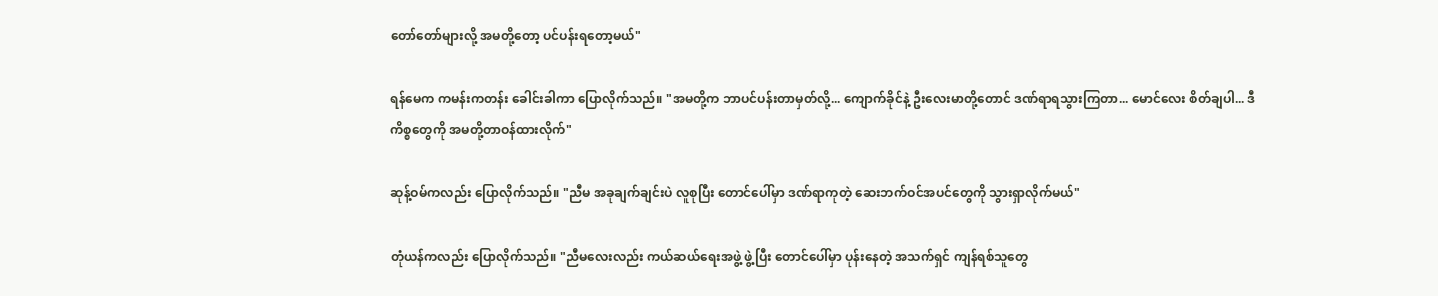တော်တော်များလို့ အမတို့တော့ ပင်ပန်းရတော့မယ်"

ရန်မေက ကမန်းကတန်း ခေါင်းခါကာ ပြောလိုက်သည်။ "အမတို့က ဘာပင်ပန်းတာမှတ်လို့... ကျောက်ခိုင်နဲ့ ဦးလေးမာတို့တောင် ဒဏ်ရာရသွားကြတာ... မောင်လေး စိတ်ချပါ... ဒီကိစ္စတွေကို အမတို့တာဝန်ထားလိုက်"

ဆုန့်ဝမ်ကလည်း ပြောလိုက်သည်။ "ညီမ အခုချက်ချင်းပဲ လူစုပြီး တောင်ပေါ်မှာ ဒဏ်ရာကုတဲ့ ဆေးဘက်ဝင်အပင်တွေကို သွားရှာလိုက်မယ်"

တုံယန်ကလည်း ပြောလိုက်သည်။ "ညီမလေးလည်း ကယ်ဆယ်ရေးအဖွဲ့ ဖွဲ့ပြီး တောင်ပေါ်မှာ ပုန်းနေတဲ့ အသက်ရှင် ကျန်ရစ်သူတွေ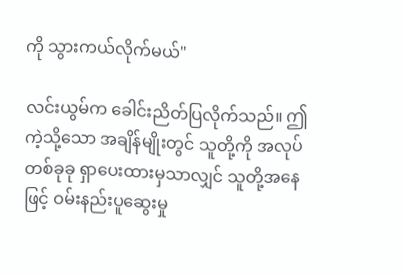ကို သွားကယ်လိုက်မယ်"

လင်းယွမ်က ခေါင်းညိတ်ပြလိုက်သည်။ ဤကဲ့သို့သော အချိန်မျိုးတွင် သူတို့ကို အလုပ်တစ်ခုခု ရှာပေးထားမှသာလျှင် သူတို့အနေဖြင့် ဝမ်းနည်းပူဆွေးမှု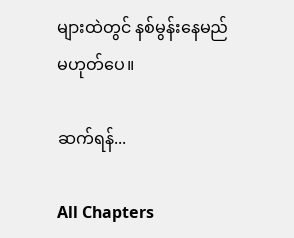များထဲတွင် နစ်မွန်းနေမည် မဟုတ်ပေ။

ဆက်ရန်...

All Chapters